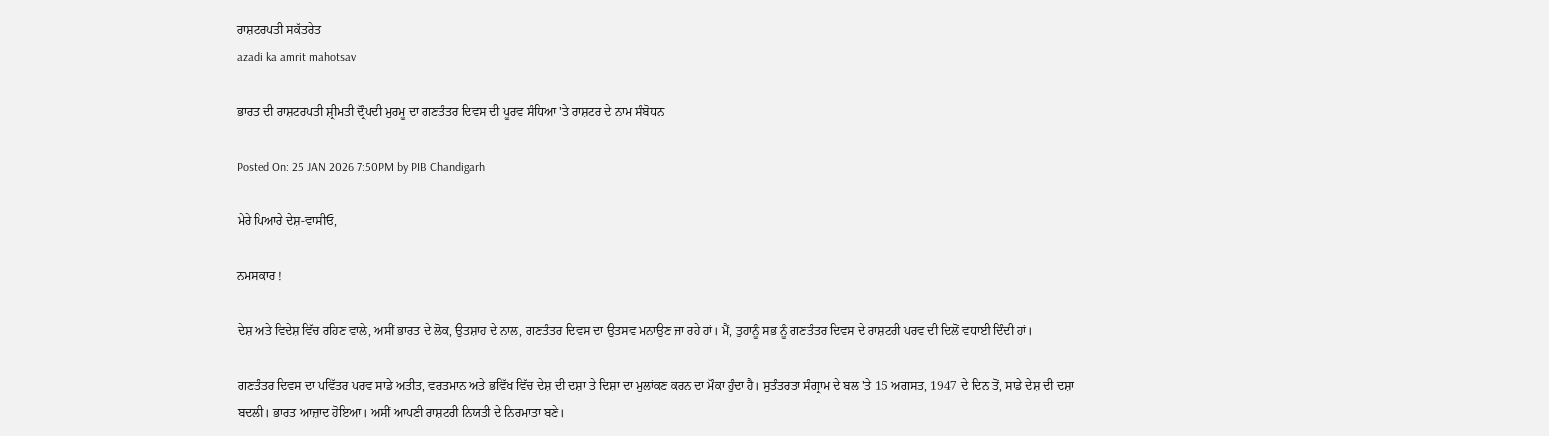ਰਾਸ਼ਟਰਪਤੀ ਸਕੱਤਰੇਤ
azadi ka amrit mahotsav

ਭਾਰਤ ਦੀ ਰਾਸ਼ਟਰਪਤੀ ਸ਼੍ਰੀਮਤੀ ਦ੍ਰੌਪਦੀ ਮੁਰਮੂ ਦਾ ਗਣਤੰਤਰ ਦਿਵਸ ਦੀ ਪੂਰਵ ਸੰਧਿਆ 'ਤੇ ਰਾਸ਼ਟਰ ਦੇ ਨਾਮ ਸੰਬੋਧਨ

Posted On: 25 JAN 2026 7:50PM by PIB Chandigarh

ਮੇਰੇ ਪਿਆਰੇ ਦੇਸ਼-ਵਾਸੀਓ,

ਨਮਸਕਾਰ !

ਦੇਸ਼ ਅਤੇ ਵਿਦੇਸ਼ ਵਿੱਚ ਰਹਿਣ ਵਾਲੇ, ਅਸੀਂ ਭਾਰਤ ਦੇ ਲੋਕ, ਉਤਸ਼ਾਹ ਦੇ ਨਾਲ, ਗਣਤੰਤਰ ਦਿਵਸ ਦਾ ਉਤਸਵ ਮਨਾਉਣ ਜਾ ਰਹੇ ਹਾਂ। ਮੈਂ, ਤੁਹਾਨੂੰ ਸਭ ਨੂੰ ਗਣਤੰਤਰ ਦਿਵਸ ਦੇ ਰਾਸ਼ਟਰੀ ਪਰਵ ਦੀ ਦਿਲੋਂ ਵਧਾਈ ਦਿੰਦੀ ਹਾਂ।

ਗਣਤੰਤਰ ਦਿਵਸ ਦਾ ਪਵਿੱਤਰ ਪਰਵ ਸਾਡੇ ਅਤੀਤ, ਵਰਤਮਾਨ ਅਤੇ ਭਵਿੱਖ ਵਿੱਚ ਦੇਸ਼ ਦੀ ਦਸ਼ਾ ਤੇ ਦਿਸ਼ਾ ਦਾ ਮੁਲਾਂਕਣ ਕਰਨ ਦਾ ਮੌਕਾ ਹੁੰਦਾ ਹੈ। ਸੁਤੰਤਰਤਾ ਸੰਗ੍ਰਾਮ ਦੇ ਬਲ 'ਤੇ 15 ਅਗਸਤ, 1947 ਦੇ ਦਿਨ ਤੋਂ, ਸਾਡੇ ਦੇਸ਼ ਦੀ ਦਸ਼ਾ ਬਦਲੀ। ਭਾਰਤ ਆਜ਼ਾਦ ਹੋਇਆ। ਅਸੀਂ ਆਪਣੀ ਰਾਸ਼ਟਰੀ ਨਿਯਤੀ ਦੇ ਨਿਰਮਾਤਾ ਬਣੇ।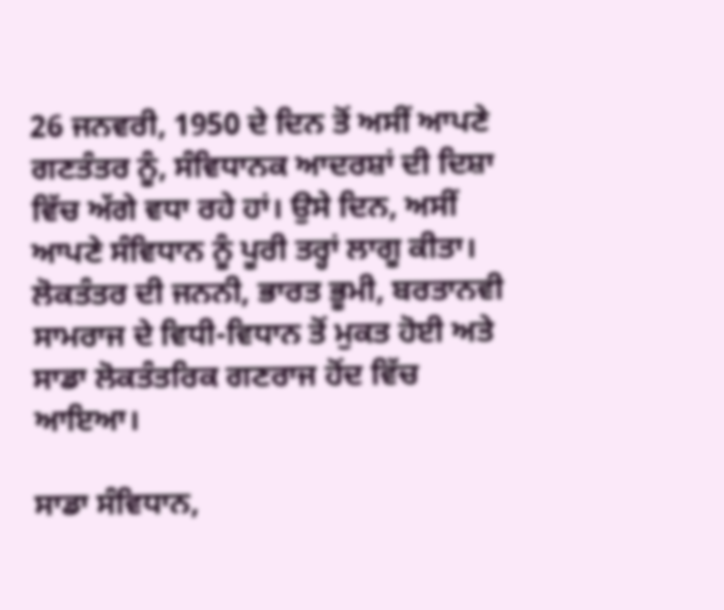26 ਜਨਵਰੀ, 1950 ਦੇ ਦਿਨ ਤੋਂ ਅਸੀਂ ਆਪਣੇ ਗਣਤੰਤਰ ਨੂੰ, ਸੰਵਿਧਾਨਕ ਆਦਰਸ਼ਾਂ ਦੀ ਦਿਸ਼ਾ ਵਿੱਚ ਅੱਗੇ ਵਧਾ ਰਹੇ ਹਾਂ। ਉਸੇ ਦਿਨ, ਅਸੀਂ ਆਪਣੇ ਸੰਵਿਧਾਨ ਨੂੰ ਪੂਰੀ ਤਰ੍ਹਾਂ ਲਾਗੂ ਕੀਤਾ। ਲੋਕਤੰਤਰ ਦੀ ਜਨਨੀ, ਭਾਰਤ ਭੂਮੀ, ਬਰਤਾਨਵੀ ਸਾਮਰਾਜ ਦੇ ਵਿਧੀ-ਵਿਧਾਨ ਤੋਂ ਮੁਕਤ ਹੋਈ ਅਤੇ ਸਾਡਾ ਲੋਕਤੰਤਰਿਕ ਗਣਰਾਜ ਹੋਂਦ ਵਿੱਚ ਆਇਆ।

ਸਾਡਾ ਸੰਵਿਧਾਨ,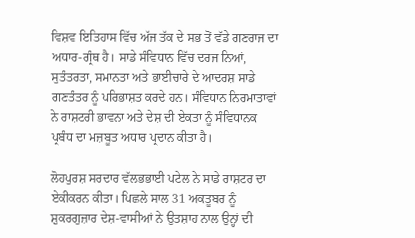ਵਿਸ਼ਵ ਇਤਿਹਾਸ ਵਿੱਚ ਅੱਜ ਤੱਕ ਦੇ ਸਭ ਤੋਂ ਵੱਡੇ ਗਣਰਾਜ ਦਾ ਅਧਾਰ-ਗ੍ਰੰਥ ਹੈ। ਸਾਡੇ ਸੰਵਿਧਾਨ ਵਿੱਚ ਦਰਜ ਨਿਆਂ, ਸੁਤੰਤਰਤਾ, ਸਮਾਨਤਾ ਅਤੇ ਭਾਈਚਾਰੇ ਦੇ ਆਦਰਸ਼ ਸਾਡੇ ਗਣਤੰਤਰ ਨੂੰ ਪਰਿਭਾਸ਼ਤ ਕਰਦੇ ਹਨ। ਸੰਵਿਧਾਨ ਨਿਰਮਾਤਾਵਾਂ ਨੇ ਰਾਸ਼ਟਰੀ ਭਾਵਨਾ ਅਤੇ ਦੇਸ਼ ਦੀ ਏਕਤਾ ਨੂੰ ਸੰਵਿਧਾਨਕ ਪ੍ਰਬੰਧ ਦਾ ਮਜ਼ਬੂਤ ਅਧਾਰ ਪ੍ਰਦਾਨ ਕੀਤਾ ਹੈ।

ਲੋਹਪੁਰਸ਼ ਸਰਦਾਰ ਵੱਲਭਭਾਈ ਪਟੇਲ ਨੇ ਸਾਡੇ ਰਾਸ਼ਟਰ ਦਾ ਏਕੀਕਰਨ ਕੀਤਾ। ਪਿਛਲੇ ਸਾਲ 31 ਅਕਤੂਬਰ ਨੂੰ ਸ਼ੁਕਰਗੁਜ਼ਾਰ ਦੇਸ਼-ਵਾਸੀਆਂ ਨੇ ਉਤਸ਼ਾਹ ਨਾਲ ਉਨ੍ਹਾਂ ਦੀ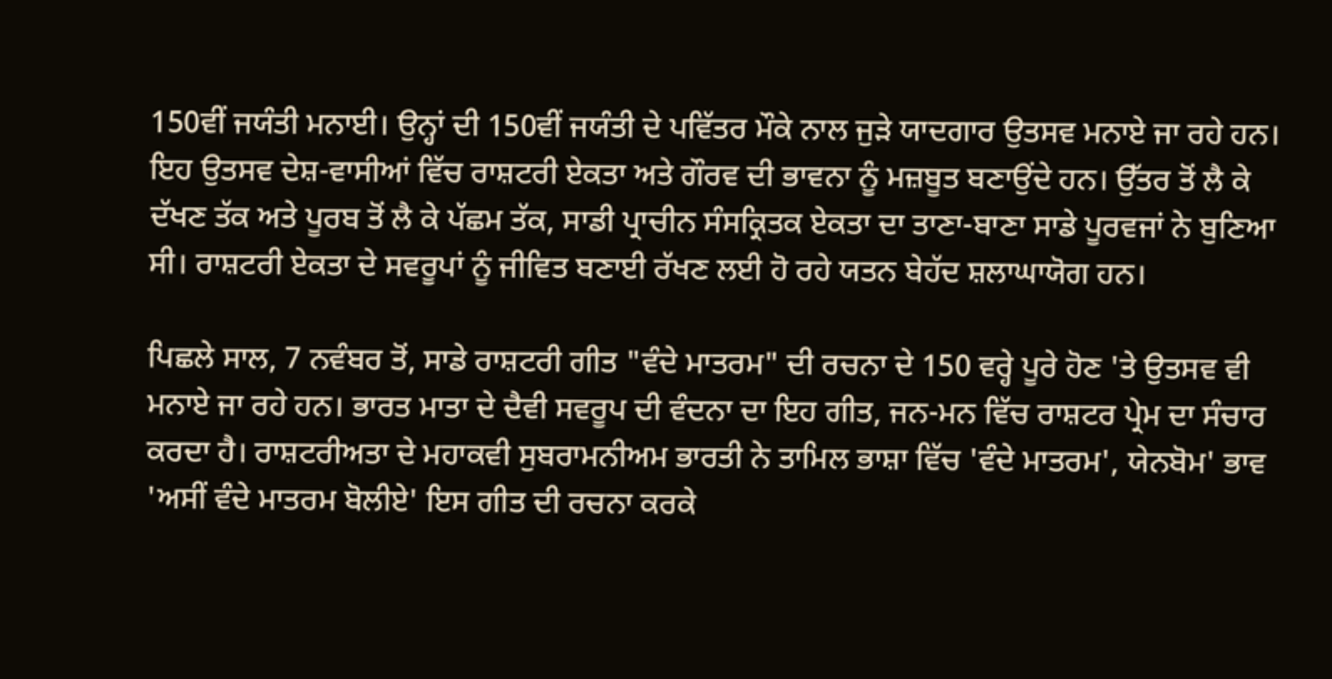150ਵੀਂ ਜਯੰਤੀ ਮਨਾਈ। ਉਨ੍ਹਾਂ ਦੀ 150ਵੀਂ ਜਯੰਤੀ ਦੇ ਪਵਿੱਤਰ ਮੌਕੇ ਨਾਲ ਜੁੜੇ ਯਾਦਗਾਰ ਉਤਸਵ ਮਨਾਏ ਜਾ ਰਹੇ ਹਨ। ਇਹ ਉਤਸਵ ਦੇਸ਼-ਵਾਸੀਆਂ ਵਿੱਚ ਰਾਸ਼ਟਰੀ ਏਕਤਾ ਅਤੇ ਗੌਰਵ ਦੀ ਭਾਵਨਾ ਨੂੰ ਮਜ਼ਬੂਤ ਬਣਾਉਂਦੇ ਹਨ। ਉੱਤਰ ਤੋਂ ਲੈ ਕੇ ਦੱਖਣ ਤੱਕ ਅਤੇ ਪੂਰਬ ਤੋਂ ਲੈ ਕੇ ਪੱਛਮ ਤੱਕ, ਸਾਡੀ ਪ੍ਰਾਚੀਨ ਸੰਸਕ੍ਰਿਤਕ ਏਕਤਾ ਦਾ ਤਾਣਾ-ਬਾਣਾ ਸਾਡੇ ਪੂਰਵਜਾਂ ਨੇ ਬੁਣਿਆ ਸੀ। ਰਾਸ਼ਟਰੀ ਏਕਤਾ ਦੇ ਸਵਰੂਪਾਂ ਨੂੰ ਜੀਵਿਤ ਬਣਾਈ ਰੱਖਣ ਲਈ ਹੋ ਰਹੇ ਯਤਨ ਬੇਹੱਦ ਸ਼ਲਾਘਾਯੋਗ ਹਨ।

ਪਿਛਲੇ ਸਾਲ, 7 ਨਵੰਬਰ ਤੋਂ, ਸਾਡੇ ਰਾਸ਼ਟਰੀ ਗੀਤ "ਵੰਦੇ ਮਾਤਰਮ" ਦੀ ਰਚਨਾ ਦੇ 150 ਵਰ੍ਹੇ ਪੂਰੇ ਹੋਣ 'ਤੇ ਉਤਸਵ ਵੀ ਮਨਾਏ ਜਾ ਰਹੇ ਹਨ। ਭਾਰਤ ਮਾਤਾ ਦੇ ਦੈਵੀ ਸਵਰੂਪ ਦੀ ਵੰਦਨਾ ਦਾ ਇਹ ਗੀਤ, ਜਨ-ਮਨ ਵਿੱਚ ਰਾਸ਼ਟਰ ਪ੍ਰੇਮ ਦਾ ਸੰਚਾਰ ਕਰਦਾ ਹੈ। ਰਾਸ਼ਟਰੀਅਤਾ ਦੇ ਮਹਾਕਵੀ ਸੁਬਰਾਮਨੀਅਮ ਭਾਰਤੀ ਨੇ ਤਾਮਿਲ ਭਾਸ਼ਾ ਵਿੱਚ 'ਵੰਦੇ ਮਾਤਰਮ', ਯੇਨਬੋਮ' ਭਾਵ 'ਅਸੀਂ ਵੰਦੇ ਮਾਤਰਮ ਬੋਲੀਏ' ਇਸ ਗੀਤ ਦੀ ਰਚਨਾ ਕਰਕੇ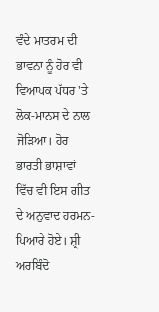ਵੰਦੇ ਮਾਤਰਮ ਦੀ ਭਾਵਨਾ ਨੂੰ ਹੋਰ ਵੀ ਵਿਆਪਕ ਪੱਧਰ 'ਤੇ ਲੋਕ-ਮਾਨਸ ਦੇ ਨਾਲ ਜੋੜਿਆ। ਹੋਰ ਭਾਰਤੀ ਭਾਸ਼ਾਵਾਂ ਵਿੱਚ ਵੀ ਇਸ ਗੀਤ ਦੇ ਅਨੁਵਾਦ ਹਰਮਨ-ਪਿਆਰੇ ਹੋਏ। ਸ਼੍ਰੀ ਅਰਬਿੰਦੋ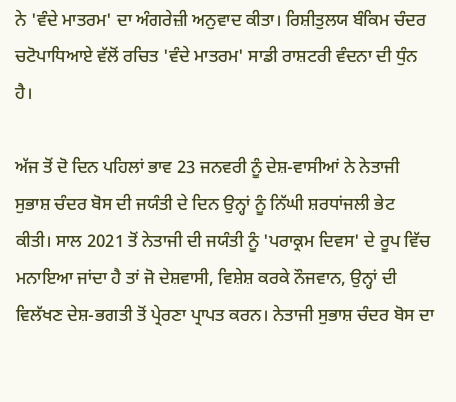ਨੇ 'ਵੰਦੇ ਮਾਤਰਮ' ਦਾ ਅੰਗਰੇਜ਼ੀ ਅਨੁਵਾਦ ਕੀਤਾ। ਰਿਸ਼ੀਤੁਲਯ ਬੰਕਿਮ ਚੰਦਰ ਚਟੋਪਾਧਿਆਏ ਵੱਲੋਂ ਰਚਿਤ 'ਵੰਦੇ ਮਾਤਰਮ' ਸਾਡੀ ਰਾਸ਼ਟਰੀ ਵੰਦਨਾ ਦੀ ਧੁੰਨ ਹੈ।

ਅੱਜ ਤੋਂ ਦੋ ਦਿਨ ਪਹਿਲਾਂ ਭਾਵ 23 ਜਨਵਰੀ ਨੂੰ ਦੇਸ਼-ਵਾਸੀਆਂ ਨੇ ਨੇਤਾਜੀ ਸੁਭਾਸ਼ ਚੰਦਰ ਬੋਸ ਦੀ ਜਯੰਤੀ ਦੇ ਦਿਨ ਉਨ੍ਹਾਂ ਨੂੰ ਨਿੱਘੀ ਸ਼ਰਧਾਂਜਲੀ ਭੇਟ ਕੀਤੀ। ਸਾਲ 2021 ਤੋਂ ਨੇਤਾਜੀ ਦੀ ਜਯੰਤੀ ਨੂੰ 'ਪਰਾਕ੍ਰਮ ਦਿਵਸ' ਦੇ ਰੂਪ ਵਿੱਚ ਮਨਾਇਆ ਜਾਂਦਾ ਹੈ ਤਾਂ ਜੋ ਦੇਸ਼ਵਾਸੀ, ਵਿਸ਼ੇਸ਼ ਕਰਕੇ ਨੌਜਵਾਨ, ਉਨ੍ਹਾਂ ਦੀ ਵਿਲੱਖਣ ਦੇਸ਼-ਭਗਤੀ ਤੋਂ ਪ੍ਰੇਰਣਾ ਪ੍ਰਾਪਤ ਕਰਨ। ਨੇਤਾਜੀ ਸੁਭਾਸ਼ ਚੰਦਰ ਬੋਸ ਦਾ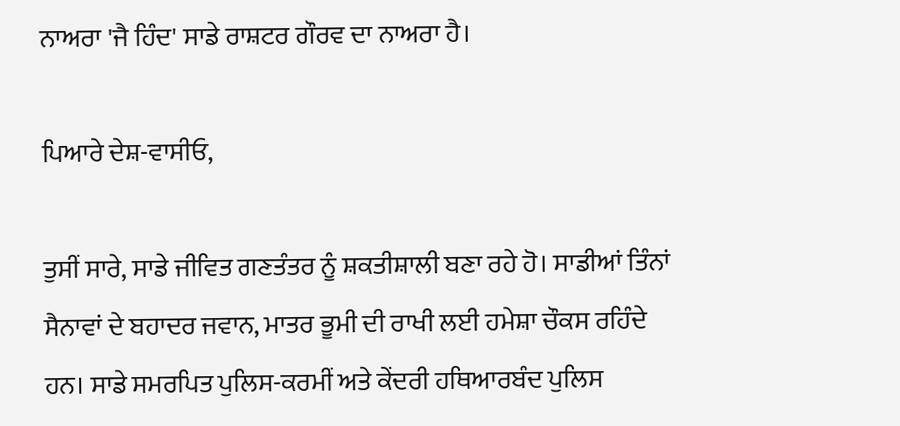ਨਾਅਰਾ 'ਜੈ ਹਿੰਦ' ਸਾਡੇ ਰਾਸ਼ਟਰ ਗੌਰਵ ਦਾ ਨਾਅਰਾ ਹੈ।

ਪਿਆਰੇ ਦੇਸ਼-ਵਾਸੀਓ,

ਤੁਸੀਂ ਸਾਰੇ, ਸਾਡੇ ਜੀਵਿਤ ਗਣਤੰਤਰ ਨੂੰ ਸ਼ਕਤੀਸ਼ਾਲੀ ਬਣਾ ਰਹੇ ਹੋ। ਸਾਡੀਆਂ ਤਿੰਨਾਂ ਸੈਨਾਵਾਂ ਦੇ ਬਹਾਦਰ ਜਵਾਨ, ਮਾਤਰ ਭੂਮੀ ਦੀ ਰਾਖੀ ਲਈ ਹਮੇਸ਼ਾ ਚੌਕਸ ਰਹਿੰਦੇ ਹਨ। ਸਾਡੇ ਸਮਰਪਿਤ ਪੁਲਿਸ-ਕਰਮੀਂ ਅਤੇ ਕੇਂਦਰੀ ਹਥਿਆਰਬੰਦ ਪੁਲਿਸ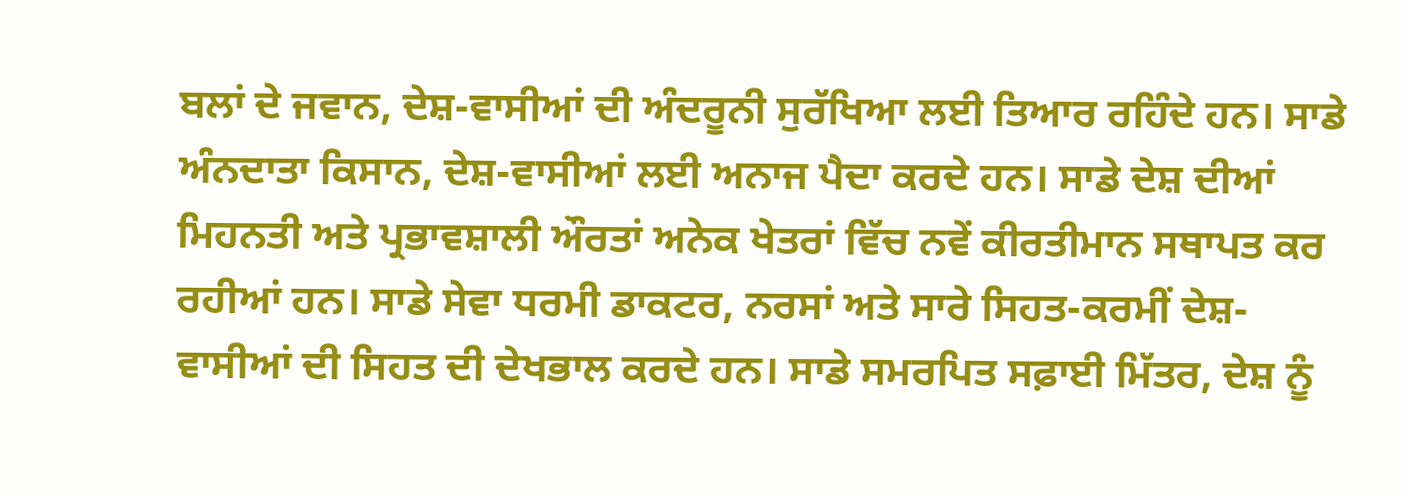ਬਲਾਂ ਦੇ ਜਵਾਨ, ਦੇਸ਼-ਵਾਸੀਆਂ ਦੀ ਅੰਦਰੂਨੀ ਸੁਰੱਖਿਆ ਲਈ ਤਿਆਰ ਰਹਿੰਦੇ ਹਨ। ਸਾਡੇ ਅੰਨਦਾਤਾ ਕਿਸਾਨ, ਦੇਸ਼-ਵਾਸੀਆਂ ਲਈ ਅਨਾਜ ਪੈਦਾ ਕਰਦੇ ਹਨ। ਸਾਡੇ ਦੇਸ਼ ਦੀਆਂ ਮਿਹਨਤੀ ਅਤੇ ਪ੍ਰਭਾਵਸ਼ਾਲੀ ਔਰਤਾਂ ਅਨੇਕ ਖੇਤਰਾਂ ਵਿੱਚ ਨਵੇਂ ਕੀਰਤੀਮਾਨ ਸਥਾਪਤ ਕਰ ਰਹੀਆਂ ਹਨ। ਸਾਡੇ ਸੇਵਾ ਧਰਮੀ ਡਾਕਟਰ, ਨਰਸਾਂ ਅਤੇ ਸਾਰੇ ਸਿਹਤ-ਕਰਮੀਂ ਦੇਸ਼-ਵਾਸੀਆਂ ਦੀ ਸਿਹਤ ਦੀ ਦੇਖਭਾਲ ਕਰਦੇ ਹਨ। ਸਾਡੇ ਸਮਰਪਿਤ ਸਫ਼ਾਈ ਮਿੱਤਰ, ਦੇਸ਼ ਨੂੰ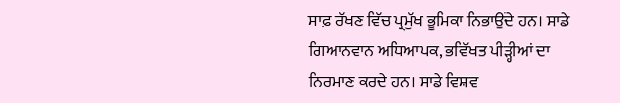ਸਾਫ਼ ਰੱਖਣ ਵਿੱਚ ਪ੍ਰਮੁੱਖ ਭੂਮਿਕਾ ਨਿਭਾਉਂਦੇ ਹਨ। ਸਾਡੇ ਗਿਆਨਵਾਨ ਅਧਿਆਪਕ, ਭਵਿੱਖਤ ਪੀੜ੍ਹੀਆਂ ਦਾ ਨਿਰਮਾਣ ਕਰਦੇ ਹਨ। ਸਾਡੇ ਵਿਸ਼ਵ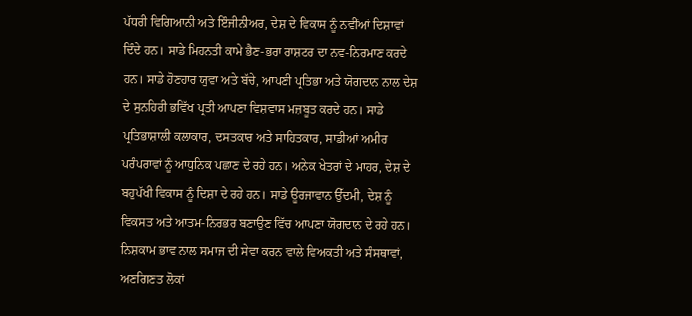ਪੱਧਰੀ ਵਿਗਿਆਨੀ ਅਤੇ ਇੰਜੀਨੀਅਰ, ਦੇਸ਼ ਦੇ ਵਿਕਾਸ ਨੂੰ ਨਵੀਂਆਂ ਦਿਸ਼ਾਵਾਂ ਦਿੰਦੇ ਹਨ। ਸਾਡੇ ਮਿਹਨਤੀ ਕਾਮੇ ਭੈਣ-ਭਰਾ ਰਾਸ਼ਟਰ ਦਾ ਨਵ-ਨਿਰਮਾਣ ਕਰਦੇ ਹਨ। ਸਾਡੇ ਹੋਣਹਾਰ ਯੁਵਾ ਅਤੇ ਬੱਚੇ, ਆਪਣੀ ਪ੍ਰਤਿਭਾ ਅਤੇ ਯੋਗਦਾਨ ਨਾਲ ਦੇਸ਼ ਦੇ ਸੁਨਹਿਰੀ ਭਵਿੱਖ ਪ੍ਰਤੀ ਆਪਣਾ ਵਿਸ਼ਵਾਸ ਮਜ਼ਬੂਤ ਕਰਦੇ ਹਨ। ਸਾਡੇ ਪ੍ਰਤਿਭਾਸ਼ਾਲੀ ਕਲਾਕਾਰ, ਦਸਤਕਾਰ ਅਤੇ ਸਾਹਿਤਕਾਰ, ਸਾਡੀਆਂ ਅਮੀਰ ਪਰੰਪਰਾਵਾਂ ਨੂੰ ਆਧੁਨਿਕ ਪਛਾਣ ਦੇ ਰਹੇ ਹਨ। ਅਨੇਕ ਖੇਤਰਾਂ ਦੇ ਮਾਹਰ, ਦੇਸ਼ ਦੇ ਬਹੁਪੱਖੀ ਵਿਕਾਸ ਨੂੰ ਦਿਸ਼ਾ ਦੇ ਰਹੇ ਹਨ। ਸਾਡੇ ਊਰਜਾਵਾਨ ਉੱਦਮੀ, ਦੇਸ਼ ਨੂੰ ਵਿਕਸਤ ਅਤੇ ਆਤਮ-ਨਿਰਭਰ ਬਣਾਉਣ ਵਿੱਚ ਆਪਣਾ ਯੋਗਦਾਨ ਦੇ ਰਹੇ ਹਨ। ਨਿਸ਼ਕਾਮ ਭਾਵ ਨਾਲ ਸਮਾਜ ਦੀ ਸੇਵਾ ਕਰਨ ਵਾਲੇ ਵਿਅਕਤੀ ਅਤੇ ਸੰਸਥਾਵਾਂ, ਅਣਗਿਣਤ ਲੋਕਾਂ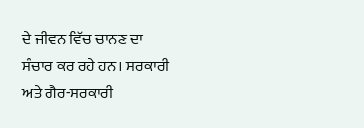ਦੇ ਜੀਵਨ ਵਿੱਚ ਚਾਨਣ ਦਾ ਸੰਚਾਰ ਕਰ ਰਹੇ ਹਨ। ਸਰਕਾਰੀ ਅਤੇ ਗੈਰ-ਸਰਕਾਰੀ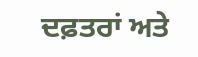ਦਫ਼ਤਰਾਂ ਅਤੇ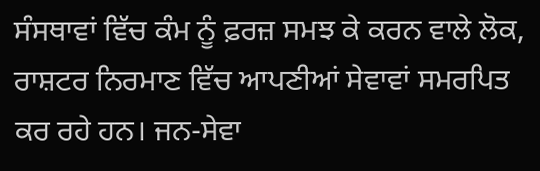ਸੰਸਥਾਵਾਂ ਵਿੱਚ ਕੰਮ ਨੂੰ ਫ਼ਰਜ਼ ਸਮਝ ਕੇ ਕਰਨ ਵਾਲੇ ਲੋਕ, ਰਾਸ਼ਟਰ ਨਿਰਮਾਣ ਵਿੱਚ ਆਪਣੀਆਂ ਸੇਵਾਵਾਂ ਸਮਰਪਿਤ ਕਰ ਰਹੇ ਹਨ। ਜਨ-ਸੇਵਾ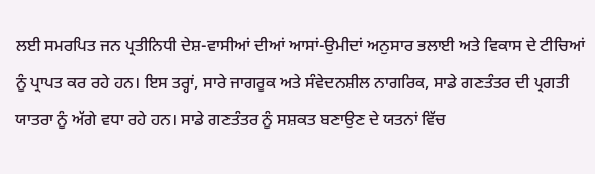ਲਈ ਸਮਰਪਿਤ ਜਨ ਪ੍ਰਤੀਨਿਧੀ ਦੇਸ਼-ਵਾਸੀਆਂ ਦੀਆਂ ਆਸਾਂ-ਉਮੀਦਾਂ ਅਨੁਸਾਰ ਭਲਾਈ ਅਤੇ ਵਿਕਾਸ ਦੇ ਟੀਚਿਆਂ ਨੂੰ ਪ੍ਰਾਪਤ ਕਰ ਰਹੇ ਹਨ। ਇਸ ਤਰ੍ਹਾਂ, ਸਾਰੇ ਜਾਗਰੂਕ ਅਤੇ ਸੰਵੇਦਨਸ਼ੀਲ ਨਾਗਰਿਕ, ਸਾਡੇ ਗਣਤੰਤਰ ਦੀ ਪ੍ਰਗਤੀ ਯਾਤਰਾ ਨੂੰ ਅੱਗੇ ਵਧਾ ਰਹੇ ਹਨ। ਸਾਡੇ ਗਣਤੰਤਰ ਨੂੰ ਸਸ਼ਕਤ ਬਣਾਉਣ ਦੇ ਯਤਨਾਂ ਵਿੱਚ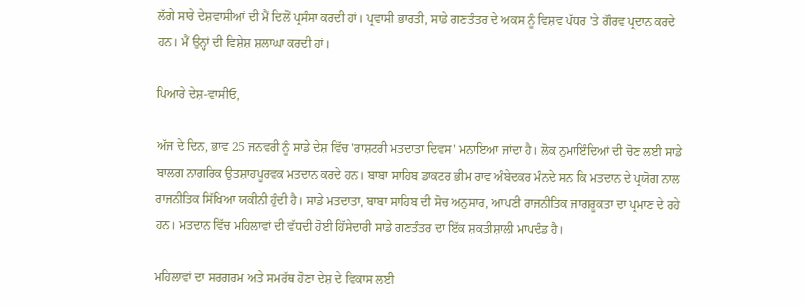ਲੱਗੇ ਸਾਰੇ ਦੇਸ਼ਵਾਸੀਆਂ ਦੀ ਮੈਂ ਦਿਲੋਂ ਪ੍ਰਸੰਸਾ ਕਰਦੀ ਹਾਂ। ਪ੍ਰਵਾਸੀ ਭਾਰਤੀ, ਸਾਡੇ ਗਣਤੰਤਰ ਦੇ ਅਕਸ ਨੂੰ ਵਿਸ਼ਵ ਪੱਧਰ 'ਤੇ ਗੌਰਵ ਪ੍ਰਦਾਨ ਕਰਦੇ ਹਨ। ਮੈਂ ਉਨ੍ਹਾਂ ਦੀ ਵਿਸ਼ੇਸ਼ ਸ਼ਲਾਘਾ ਕਰਦੀ ਹਾਂ।

ਪਿਆਰੇ ਦੇਸ਼-ਵਾਸੀਓ,

ਅੱਜ ਦੇ ਦਿਨ, ਭਾਵ 25 ਜਨਵਰੀ ਨੂੰ ਸਾਡੇ ਦੇਸ਼ ਵਿੱਚ 'ਰਾਸ਼ਟਰੀ ਮਤਦਾਤਾ ਦਿਵਸ' ਮਨਾਇਆ ਜਾਂਦਾ ਹੈ। ਲੋਕ ਨੁਮਾਇੰਦਿਆਂ ਦੀ ਚੋਣ ਲਈ ਸਾਡੇ ਬਾਲਗ ਨਾਗਰਿਕ ਉਤਸ਼ਾਹਪੂਰਵਕ ਮਤਦਾਨ ਕਰਦੇ ਹਨ। ਬਾਬਾ ਸਾਹਿਬ ਡਾਕਟਰ ਭੀਮ ਰਾਵ ਅੰਬੇਦਕਰ ਮੰਨਦੇ ਸਨ ਕਿ ਮਤਦਾਨ ਦੇ ਪ੍ਰਯੋਗ ਨਾਲ ਰਾਜਨੀਤਿਕ ਸਿੱਖਿਆ ਯਕੀਨੀ ਹੁੰਦੀ ਹੈ। ਸਾਡੇ ਮਤਦਾਤਾ, ਬਾਬਾ ਸਾਹਿਬ ਦੀ ਸੋਚ ਅਨੁਸਾਰ, ਆਪਣੀ ਰਾਜਨੀਤਿਕ ਜਾਗਰੂਕਤਾ ਦਾ ਪ੍ਰਮਾਣ ਦੇ ਰਹੇ ਹਨ। ਮਤਦਾਨ ਵਿੱਚ ਮਹਿਲਾਵਾਂ ਦੀ ਵੱਧਦੀ ਹੋਈ ਹਿੱਸੇਦਾਰੀ ਸਾਡੇ ਗਣਤੰਤਰ ਦਾ ਇੱਕ ਸ਼ਕਤੀਸ਼ਾਲੀ ਮਾਪਦੰਡ ਹੈ।

ਮਹਿਲਾਵਾਂ ਦਾ ਸਰਗਰਮ ਅਤੇ ਸਮਰੱਥ ਹੋਣਾ ਦੇਸ਼ ਦੇ ਵਿਕਾਸ ਲਈ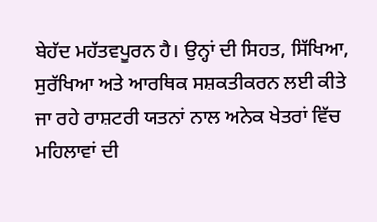ਬੇਹੱਦ ਮਹੱਤਵਪੂਰਨ ਹੈ। ਉਨ੍ਹਾਂ ਦੀ ਸਿਹਤ, ਸਿੱਖਿਆ, ਸੁਰੱਖਿਆ ਅਤੇ ਆਰਥਿਕ ਸਸ਼ਕਤੀਕਰਨ ਲਈ ਕੀਤੇ ਜਾ ਰਹੇ ਰਾਸ਼ਟਰੀ ਯਤਨਾਂ ਨਾਲ ਅਨੇਕ ਖੇਤਰਾਂ ਵਿੱਚ ਮਹਿਲਾਵਾਂ ਦੀ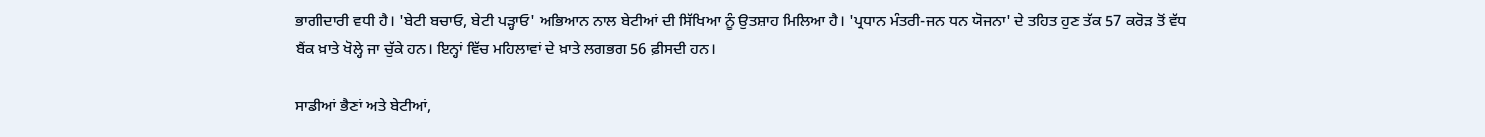ਭਾਗੀਦਾਰੀ ਵਧੀ ਹੈ। 'ਬੇਟੀ ਬਚਾਓ, ਬੇਟੀ ਪੜ੍ਹਾਓ' ਅਭਿਆਨ ਨਾਲ ਬੇਟੀਆਂ ਦੀ ਸਿੱਖਿਆ ਨੂੰ ਉਤਸ਼ਾਹ ਮਿਲਿਆ ਹੈ। 'ਪ੍ਰਧਾਨ ਮੰਤਰੀ-ਜਨ ਧਨ ਯੋਜਨਾ' ਦੇ ਤਹਿਤ ਹੁਣ ਤੱਕ 57 ਕਰੋੜ ਤੋਂ ਵੱਧ ਬੈਂਕ ਖ਼ਾਤੇ ਖੋਲ੍ਹੇ ਜਾ ਚੁੱਕੇ ਹਨ। ਇਨ੍ਹਾਂ ਵਿੱਚ ਮਹਿਲਾਵਾਂ ਦੇ ਖ਼ਾਤੇ ਲਗਭਗ 56 ਫ਼ੀਸਦੀ ਹਨ।

ਸਾਡੀਆਂ ਭੈਣਾਂ ਅਤੇ ਬੇਟੀਆਂ,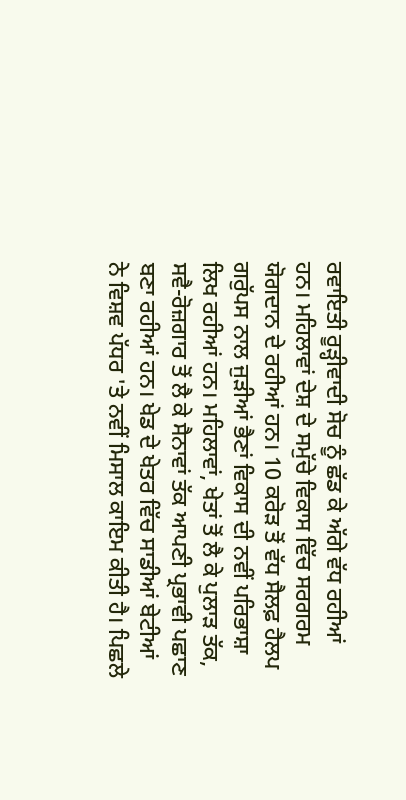ਰਵਾਇਤੀ ਰੂੜ੍ਹੀਵਾਦੀ ਸੋਚ ਨੂੰ ਛੱਡ ਕੇ ਅੱਗੇ ਵੱਧ ਰਹੀਆਂ ਹਨ। ਮਹਿਲਾਵਾਂ ਦੇਸ਼ ਦੇ ਸਮੁੱਚੇ ਵਿਕਾਸ ਵਿੱਚ ਸਰਗਰਮ ਯੋਗਦਾਨ ਦੇ ਰਹੀਆਂ ਹਨ। 10 ਕਰੋੜ ਤੋਂ ਵੱਧ ਸੈਲਫ਼ ਹੈਲਪ ਗਰੁੱਪਸ ਨਾਲ ਜੁੜੀਆਂ ਭੈਣਾਂ ਵਿਕਾਸ ਦੀ ਨਵੀਂ ਪਰਿਭਾਸ਼ਾ ਲਿਖ ਰਹੀਆਂ ਹਨ। ਮਹਿਲਾਵਾਂ, ਖੇਤਾਂ ਤੋਂ ਲੈ ਕੇ ਪੁਲਾੜ ਤੱਕ, ਸਵੈ-ਰੋਜ਼ਗਾਰ ਤੋਂ ਲੈ ਕੇ ਸੈਨਾਵਾਂ ਤੱਕ ਆਪਣੀ ਪ੍ਰਭਾਵੀ ਪਛਾਣ ਬਣਾ ਰਹੀਆਂ ਹਨ। ਖੇਡ ਦੇ ਖੇਤਰ ਵਿੱਚ ਸਾਡੀਆਂ ਬੇਟੀਆਂ ਨੇ ਵਿਸ਼ਵ ਪੱਧਰ 'ਤੇ ਨਵੀਂ ਮਿਸਾਲ ਕਾਇਮ ਕੀਤੀ ਹੈ। ਪਿਛਲੇ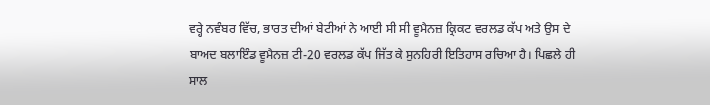ਵਰ੍ਹੇ ਨਵੰਬਰ ਵਿੱਚ, ਭਾਰਤ ਦੀਆਂ ਬੇਟੀਆਂ ਨੇ ਆਈ ਸੀ ਸੀ ਵੂਮੈਨਜ਼ ਕ੍ਰਿਕਟ ਵਰਲਡ ਕੱਪ ਅਤੇ ਉਸ ਦੇ ਬਾਅਦ ਬਲਾਇੰਡ ਵੂਮੈਨਜ਼ ਟੀ-20 ਵਰਲਡ ਕੱਪ ਜਿੱਤ ਕੇ ਸੁਨਹਿਰੀ ਇਤਿਹਾਸ ਰਚਿਆ ਹੈ। ਪਿਛਲੇ ਹੀ ਸਾਲ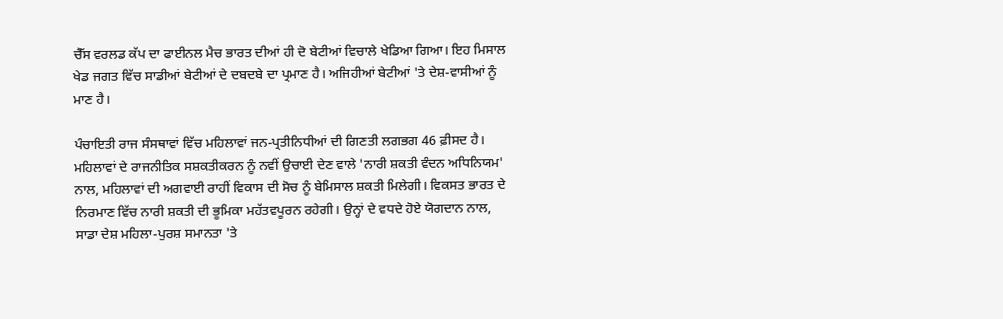ਚੈੱਸ ਵਰਲਡ ਕੱਪ ਦਾ ਫਾਈਨਲ ਮੈਚ ਭਾਰਤ ਦੀਆਂ ਹੀ ਦੋ ਬੇਟੀਆਂ ਵਿਚਾਲੇ ਖੇਡਿਆ ਗਿਆ। ਇਹ ਮਿਸਾਲ ਖੇਡ ਜਗਤ ਵਿੱਚ ਸਾਡੀਆਂ ਬੇਟੀਆਂ ਦੇ ਦਬਦਬੇ ਦਾ ਪ੍ਰਮਾਣ ਹੈ। ਅਜਿਹੀਆਂ ਬੇਟੀਆਂ 'ਤੇ ਦੇਸ਼-ਵਾਸੀਆਂ ਨੂੰ ਮਾਣ ਹੈ।

ਪੰਚਾਇਤੀ ਰਾਜ ਸੰਸਥਾਵਾਂ ਵਿੱਚ ਮਹਿਲਾਵਾਂ ਜਨ-ਪ੍ਰਤੀਨਿਧੀਆਂ ਦੀ ਗਿਣਤੀ ਲਗਭਗ 46 ਫ਼ੀਸਦ ਹੈ। ਮਹਿਲਾਵਾਂ ਦੇ ਰਾਜਨੀਤਿਕ ਸਸ਼ਕਤੀਕਰਨ ਨੂੰ ਨਵੀਂ ਉਚਾਈ ਦੇਣ ਵਾਲੇ 'ਨਾਰੀ ਸ਼ਕਤੀ ਵੰਦਨ ਅਧਿਨਿਯਮ' ਨਾਲ, ਮਹਿਲਾਵਾਂ ਦੀ ਅਗਵਾਈ ਰਾਹੀਂ ਵਿਕਾਸ ਦੀ ਸੋਚ ਨੂੰ ਬੇਮਿਸਾਲ ਸ਼ਕਤੀ ਮਿਲੇਗੀ। ਵਿਕਸਤ ਭਾਰਤ ਦੇ ਨਿਰਮਾਣ ਵਿੱਚ ਨਾਰੀ ਸ਼ਕਤੀ ਦੀ ਭੂਮਿਕਾ ਮਹੱਤਵਪੂਰਨ ਰਹੇਗੀ। ਉਨ੍ਹਾਂ ਦੇ ਵਧਦੇ ਹੋਏ ਯੋਗਦਾਨ ਨਾਲ, ਸਾਡਾ ਦੇਸ਼ ਮਹਿਲਾ-ਪੁਰਸ਼ ਸਮਾਨਤਾ 'ਤੇ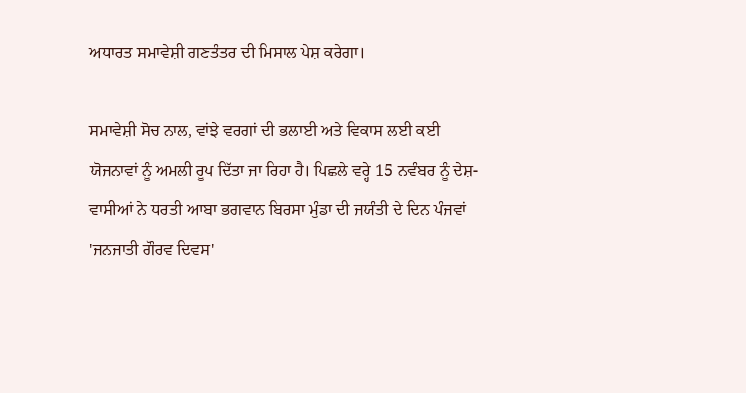ਅਧਾਰਤ ਸਮਾਵੇਸ਼ੀ ਗਣਤੰਤਰ ਦੀ ਮਿਸਾਲ ਪੇਸ਼ ਕਰੇਗਾ।

ਸਮਾਵੇਸ਼ੀ ਸੋਚ ਨਾਲ, ਵਾਂਝੇ ਵਰਗਾਂ ਦੀ ਭਲਾਈ ਅਤੇ ਵਿਕਾਸ ਲਈ ਕਈ ਯੋਜਨਾਵਾਂ ਨੂੰ ਅਮਲੀ ਰੂਪ ਦਿੱਤਾ ਜਾ ਰਿਹਾ ਹੈ। ਪਿਛਲੇ ਵਰ੍ਹੇ 15 ਨਵੰਬਰ ਨੂੰ ਦੇਸ਼-ਵਾਸੀਆਂ ਨੇ ਧਰਤੀ ਆਬਾ ਭਗਵਾਨ ਬਿਰਸਾ ਮੁੰਡਾ ਦੀ ਜਯੰਤੀ ਦੇ ਦਿਨ ਪੰਜਵਾਂ 'ਜਨਜਾਤੀ ਗੌਰਵ ਦਿਵਸ'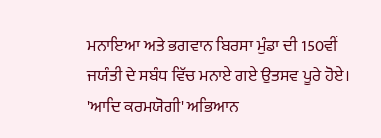ਮਨਾਇਆ ਅਤੇ ਭਗਵਾਨ ਬਿਰਸਾ ਮੁੰਡਾ ਦੀ 150ਵੀਂ ਜਯੰਤੀ ਦੇ ਸਬੰਧ ਵਿੱਚ ਮਨਾਏ ਗਏ ਉਤਸਵ ਪੂਰੇ ਹੋਏ। 'ਆਦਿ ਕਰਮਯੋਗੀ' ਅਭਿਆਨ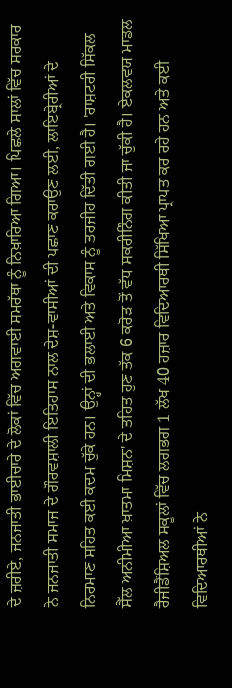ਦੇ ਜ਼ਰੀਏ, ਜਨਜਾਤੀ ਭਾਈਚਾਰੇ ਦੇ ਲੋਕਾਂ ਵਿੱਚ ਅਗਵਾਈ ਸਮਰੱਥਾ ਨੂੰ ਨਿਖ਼ਾਰਿਆ ਗਿਆ। ਪਿਛਲੇ ਸਾਲਾਂ ਵਿੱਚ ਸਰਕਾਰ ਨੇ ਜਨਜਾਤੀ ਸਮਾਜ ਦੇ ਗੌਰਵਸ਼ਾਲੀ ਇਤਿਹਾਸ ਨਾਲ ਦੇਸ਼-ਵਾਸੀਆਂ ਦੀ ਪਛਾਣ ਕਰਾਉਣ ਲਈ, ਲਾਇਬ੍ਰੇਰੀਆਂ ਦੇ ਨਿਰਮਾਣ ਸਹਿਤ ਕਈ ਕਦਮ ਚੁੱਕੇ ਹਨ। ਉਨ੍ਹਾਂ ਦੀ ਭਲਾਈ ਅਤੇ ਵਿਕਾਸ ਨੂੰ ਤਰਜੀਹ ਦਿੱਤੀ ਗਈ ਹੈ। 'ਰਾਸ਼ਟਰੀ ਸਿੱਕਲ ਸੈੱਲ ਅਨੀਮੀਆ ਖ਼ਾਤਮਾ ਮਿਸ਼ਨ' ਦੇ ਤਹਿਤ ਹੁਣ ਤੱਕ 6 ਕਰੋੜ ਤੋਂ ਵੱਧ ਸਕਰੀਨਿੰਗ ਕੀਤੀ ਜਾ ਚੁੱਕੀ ਹੈ। ਏਕਲਵਯ ਮਾਡਲ ਰੈਜੀਡੈਂਸ਼ਿਅਲ ਸਕੂਲਾਂ ਵਿੱਚ ਲਗਭਗ 1 ਲੱਖ 40 ਹਜ਼ਾਰ ਵਿਦਿਆਰਥੀ ਸਿੱਖਿਆ ਪ੍ਰਾਪਤ ਕਰ ਰਹੇ ਹਨ ਅਤੇ ਕਈ ਵਿਦਿਆਰਥੀਆਂ ਨੇ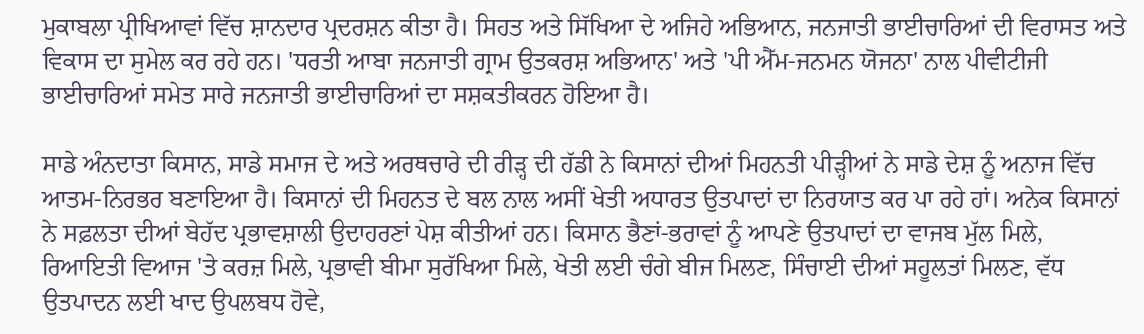ਮੁਕਾਬਲਾ ਪ੍ਰੀਖਿਆਵਾਂ ਵਿੱਚ ਸ਼ਾਨਦਾਰ ਪ੍ਰਦਰਸ਼ਨ ਕੀਤਾ ਹੈ। ਸਿਹਤ ਅਤੇ ਸਿੱਖਿਆ ਦੇ ਅਜਿਹੇ ਅਭਿਆਨ, ਜਨਜਾਤੀ ਭਾਈਚਾਰਿਆਂ ਦੀ ਵਿਰਾਸਤ ਅਤੇ ਵਿਕਾਸ ਦਾ ਸੁਮੇਲ ਕਰ ਰਹੇ ਹਨ। 'ਧਰਤੀ ਆਬਾ ਜਨਜਾਤੀ ਗ੍ਰਾਮ ਉਤਕਰਸ਼ ਅਭਿਆਨ' ਅਤੇ 'ਪੀ ਐੱਮ-ਜਨਮਨ ਯੋਜਨਾ' ਨਾਲ ਪੀਵੀਟੀਜੀ ਭਾਈਚਾਰਿਆਂ ਸਮੇਤ ਸਾਰੇ ਜਨਜਾਤੀ ਭਾਈਚਾਰਿਆਂ ਦਾ ਸਸ਼ਕਤੀਕਰਨ ਹੋਇਆ ਹੈ।

ਸਾਡੇ ਅੰਨਦਾਤਾ ਕਿਸਾਨ, ਸਾਡੇ ਸਮਾਜ ਦੇ ਅਤੇ ਅਰਥਚਾਰੇ ਦੀ ਰੀੜ੍ਹ ਦੀ ਹੱਡੀ ਨੇ ਕਿਸਾਨਾਂ ਦੀਆਂ ਮਿਹਨਤੀ ਪੀੜ੍ਹੀਆਂ ਨੇ ਸਾਡੇ ਦੇਸ਼ ਨੂੰ ਅਨਾਜ ਵਿੱਚ ਆਤਮ-ਨਿਰਭਰ ਬਣਾਇਆ ਹੈ। ਕਿਸਾਨਾਂ ਦੀ ਮਿਹਨਤ ਦੇ ਬਲ ਨਾਲ ਅਸੀਂ ਖੇਤੀ ਅਧਾਰਤ ਉਤਪਾਦਾਂ ਦਾ ਨਿਰਯਾਤ ਕਰ ਪਾ ਰਹੇ ਹਾਂ। ਅਨੇਕ ਕਿਸਾਨਾਂ ਨੇ ਸਫ਼ਲਤਾ ਦੀਆਂ ਬੇਹੱਦ ਪ੍ਰਭਾਵਸ਼ਾਲੀ ਉਦਾਹਰਣਾਂ ਪੇਸ਼ ਕੀਤੀਆਂ ਹਨ। ਕਿਸਾਨ ਭੈਣਾਂ-ਭਰਾਵਾਂ ਨੂੰ ਆਪਣੇ ਉਤਪਾਦਾਂ ਦਾ ਵਾਜਬ ਮੁੱਲ ਮਿਲੇ, ਰਿਆਇਤੀ ਵਿਆਜ 'ਤੇ ਕਰਜ਼ ਮਿਲੇ, ਪ੍ਰਭਾਵੀ ਬੀਮਾ ਸੁਰੱਖਿਆ ਮਿਲੇ, ਖੇਤੀ ਲਈ ਚੰਗੇ ਬੀਜ ਮਿਲਣ, ਸਿੰਚਾਈ ਦੀਆਂ ਸਹੂਲਤਾਂ ਮਿਲਣ, ਵੱਧ ਉਤਪਾਦਨ ਲਈ ਖਾਦ ਉਪਲਬਧ ਹੋਵੇ,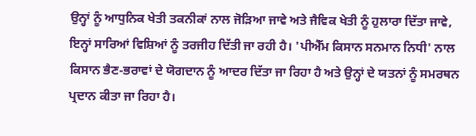ਉਨ੍ਹਾਂ ਨੂੰ ਆਧੁਨਿਕ ਖੇਤੀ ਤਕਨੀਕਾਂ ਨਾਲ ਜੋੜਿਆ ਜਾਵੇ ਅਤੇ ਜੈਵਿਕ ਖੇਤੀ ਨੂੰ ਹੁਲਾਰਾ ਦਿੱਤਾ ਜਾਵੇ, ਇਨ੍ਹਾਂ ਸਾਰਿਆਂ ਵਿਸ਼ਿਆਂ ਨੂੰ ਤਰਜੀਹ ਦਿੱਤੀ ਜਾ ਰਹੀ ਹੈ। 'ਪੀਐੱਮ ਕਿਸਾਨ ਸਨਮਾਨ ਨਿਧੀ' ਨਾਲ ਕਿਸਾਨ ਭੈਣ-ਭਰਾਵਾਂ ਦੇ ਯੋਗਦਾਨ ਨੂੰ ਆਦਰ ਦਿੱਤਾ ਜਾ ਰਿਹਾ ਹੈ ਅਤੇ ਉਨ੍ਹਾਂ ਦੇ ਯਤਨਾਂ ਨੂੰ ਸਮਰਥਨ ਪ੍ਰਦਾਨ ਕੀਤਾ ਜਾ ਰਿਹਾ ਹੈ।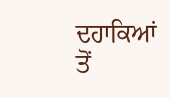ਦਹਾਕਿਆਂ ਤੋਂ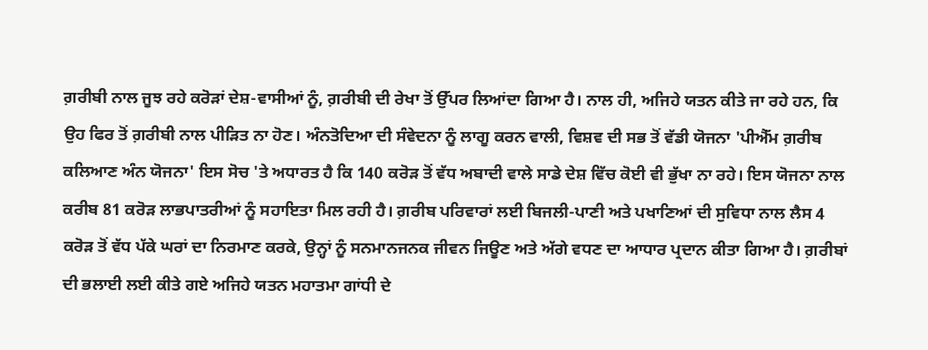ਗ਼ਰੀਬੀ ਨਾਲ ਜੂਝ ਰਹੇ ਕਰੋੜਾਂ ਦੇਸ਼-ਵਾਸੀਆਂ ਨੂੰ, ਗ਼ਰੀਬੀ ਦੀ ਰੇਖਾ ਤੋਂ ਉੱਪਰ ਲਿਆਂਦਾ ਗਿਆ ਹੈ। ਨਾਲ ਹੀ, ਅਜਿਹੇ ਯਤਨ ਕੀਤੇ ਜਾ ਰਹੇ ਹਨ, ਕਿ ਉਹ ਫਿਰ ਤੋਂ ਗ਼ਰੀਬੀ ਨਾਲ ਪੀੜਿਤ ਨਾ ਹੋਣ। ਅੰਨਤੋਦਿਆ ਦੀ ਸੰਵੇਦਨਾ ਨੂੰ ਲਾਗੂ ਕਰਨ ਵਾਲੀ, ਵਿਸ਼ਵ ਦੀ ਸਭ ਤੋਂ ਵੱਡੀ ਯੋਜਨਾ 'ਪੀਐੱਮ ਗ਼ਰੀਬ ਕਲਿਆਣ ਅੰਨ ਯੋਜਨਾ' ਇਸ ਸੋਚ 'ਤੇ ਅਧਾਰਤ ਹੈ ਕਿ 140 ਕਰੋੜ ਤੋਂ ਵੱਧ ਅਬਾਦੀ ਵਾਲੇ ਸਾਡੇ ਦੇਸ਼ ਵਿੱਚ ਕੋਈ ਵੀ ਭੁੱਖਾ ਨਾ ਰਹੇ। ਇਸ ਯੋਜਨਾ ਨਾਲ ਕਰੀਬ 81 ਕਰੋੜ ਲਾਭਪਾਤਰੀਆਂ ਨੂੰ ਸਹਾਇਤਾ ਮਿਲ ਰਹੀ ਹੈ। ਗ਼ਰੀਬ ਪਰਿਵਾਰਾਂ ਲਈ ਬਿਜਲੀ-ਪਾਣੀ ਅਤੇ ਪਖਾਣਿਆਂ ਦੀ ਸੁਵਿਧਾ ਨਾਲ ਲੈਸ 4 ਕਰੋੜ ਤੋਂ ਵੱਧ ਪੱਕੇ ਘਰਾਂ ਦਾ ਨਿਰਮਾਣ ਕਰਕੇ, ਉਨ੍ਹਾਂ ਨੂੰ ਸਨਮਾਨਜਨਕ ਜੀਵਨ ਜਿਊਣ ਅਤੇ ਅੱਗੇ ਵਧਣ ਦਾ ਆਧਾਰ ਪ੍ਰਦਾਨ ਕੀਤਾ ਗਿਆ ਹੈ। ਗ਼ਰੀਬਾਂ ਦੀ ਭਲਾਈ ਲਈ ਕੀਤੇ ਗਏ ਅਜਿਹੇ ਯਤਨ ਮਹਾਤਮਾ ਗਾਂਧੀ ਦੇ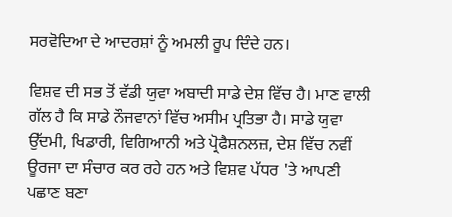ਸਰਵੋਦਿਆ ਦੇ ਆਦਰਸ਼ਾਂ ਨੂੰ ਅਮਲੀ ਰੂਪ ਦਿੰਦੇ ਹਨ।

ਵਿਸ਼ਵ ਦੀ ਸਭ ਤੋਂ ਵੱਡੀ ਯੁਵਾ ਅਬਾਦੀ ਸਾਡੇ ਦੇਸ਼ ਵਿੱਚ ਹੈ। ਮਾਣ ਵਾਲੀ ਗੱਲ ਹੈ ਕਿ ਸਾਡੇ ਨੌਜਵਾਨਾਂ ਵਿੱਚ ਅਸੀਮ ਪ੍ਰਤਿਭਾ ਹੈ। ਸਾਡੇ ਯੁਵਾ ਉੱਦਮੀ, ਖਿਡਾਰੀ, ਵਿਗਿਆਨੀ ਅਤੇ ਪ੍ਰੋਫੈਸ਼ਨਲਜ਼, ਦੇਸ਼ ਵਿੱਚ ਨਵੀਂ ਊਰਜਾ ਦਾ ਸੰਚਾਰ ਕਰ ਰਹੇ ਹਨ ਅਤੇ ਵਿਸ਼ਵ ਪੱਧਰ 'ਤੇ ਆਪਣੀ ਪਛਾਣ ਬਣਾ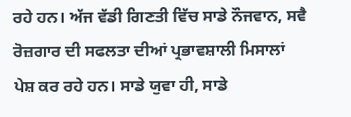ਰਹੇ ਹਨ। ਅੱਜ ਵੱਡੀ ਗਿਣਤੀ ਵਿੱਚ ਸਾਡੇ ਨੌਜਵਾਨ, ਸਵੈ ਰੋਜ਼ਗਾਰ ਦੀ ਸਫਲਤਾ ਦੀਆਂ ਪ੍ਰਭਾਵਸ਼ਾਲੀ ਮਿਸਾਲਾਂ ਪੇਸ਼ ਕਰ ਰਹੇ ਹਨ। ਸਾਡੇ ਯੁਵਾ ਹੀ, ਸਾਡੇ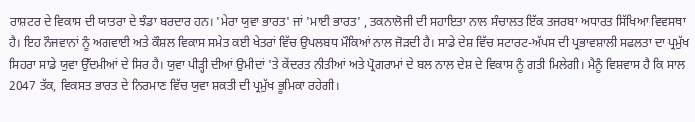ਰਾਸ਼ਟਰ ਦੇ ਵਿਕਾਸ ਦੀ ਯਾਤਰਾ ਦੇ ਝੰਡਾ ਬਰਦਾਰ ਹਨ। 'ਮੇਰਾ ਯੁਵਾ ਭਾਰਤ' ਜਾਂ 'ਮਾਈ ਭਾਰਤ' , ਤਕਨਾਲੋਜੀ ਦੀ ਸਹਾਇਤਾ ਨਾਲ ਸੰਚਾਲਤ ਇੱਕ ਤਜਰਬਾ ਅਧਾਰਤ ਸਿੱਖਿਆ ਵਿਵਸਥਾ ਹੈ। ਇਹ ਨੌਜਵਾਨਾਂ ਨੂੰ ਅਗਵਾਈ ਅਤੇ ਕੌਸ਼ਲ ਵਿਕਾਸ ਸਮੇਤ ਕਈ ਖੇਤਰਾਂ ਵਿੱਚ ਉਪਲਬਧ ਮੌਕਿਆਂ ਨਾਲ ਜੋੜਦੀ ਹੈ। ਸਾਡੇ ਦੇਸ਼ ਵਿੱਚ ਸਟਾਰਟ-ਅੱਪਸ ਦੀ ਪ੍ਰਭਾਵਸ਼ਾਲੀ ਸਫਲਤਾ ਦਾ ਪ੍ਰਮੁੱਖ ਸਿਹਰਾ ਸਾਡੇ ਯੁਵਾ ਉੱਦਮੀਆਂ ਦੇ ਸਿਰ ਹੈ। ਯੁਵਾ ਪੀੜ੍ਹੀ ਦੀਆਂ ਉਮੀਦਾਂ 'ਤੇ ਕੇਂਦਰਤ ਨੀਤੀਆਂ ਅਤੇ ਪ੍ਰੋਗਰਾਮਾਂ ਦੇ ਬਲ ਨਾਲ ਦੇਸ਼ ਦੇ ਵਿਕਾਸ ਨੂੰ ਗਤੀ ਮਿਲੇਗੀ। ਮੈਨੂੰ ਵਿਸ਼ਵਾਸ ਹੈ ਕਿ ਸਾਲ 2047 ਤੱਕ, ਵਿਕਸਤ ਭਾਰਤ ਦੇ ਨਿਰਮਾਣ ਵਿੱਚ ਯੁਵਾ ਸ਼ਕਤੀ ਦੀ ਪ੍ਰਮੁੱਖ ਭੂਮਿਕਾ ਰਹੇਗੀ।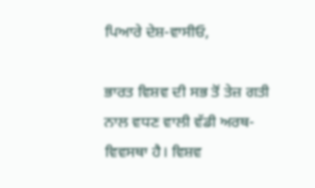ਪਿਆਰੇ ਦੇਸ਼-ਵਾਸੀਓ,

ਭਾਰਤ ਵਿਸ਼ਵ ਦੀ ਸਭ ਤੋਂ ਤੇਜ਼ ਗਤੀ ਨਾਲ ਵਧਣ ਵਾਲੀ ਵੱਡੀ ਅਰਥ-ਵਿਵਸਥਾ ਹੈ। ਵਿਸ਼ਵ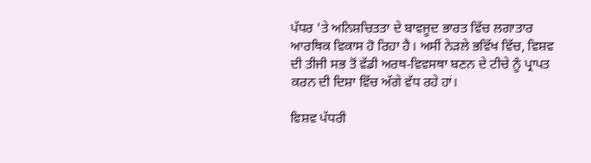ਪੱਧਰ 'ਤੇ ਅਨਿਸ਼ਚਿਤਤਾ ਦੇ ਬਾਵਜੂਦ ਭਾਰਤ ਵਿੱਚ ਲਗਾਤਾਰ ਆਰਥਿਕ ਵਿਕਾਸ ਹੋ ਰਿਹਾ ਹੈ। ਅਸੀਂ ਨੇੜਲੇ ਭਵਿੱਖ ਵਿੱਚ, ਵਿਸ਼ਵ ਦੀ ਤੀਜੀ ਸਭ ਤੋਂ ਵੱਡੀ ਅਰਥ-ਵਿਵਸਥਾ ਬਣਨ ਦੇ ਟੀਚੇ ਨੂੰ ਪ੍ਰਾਪਤ ਕਰਨ ਦੀ ਦਿਸ਼ਾ ਵਿੱਚ ਅੱਗੇ ਵੱਧ ਰਹੇ ਹਾਂ।

ਵਿਸ਼ਵ ਪੱਧਰੀ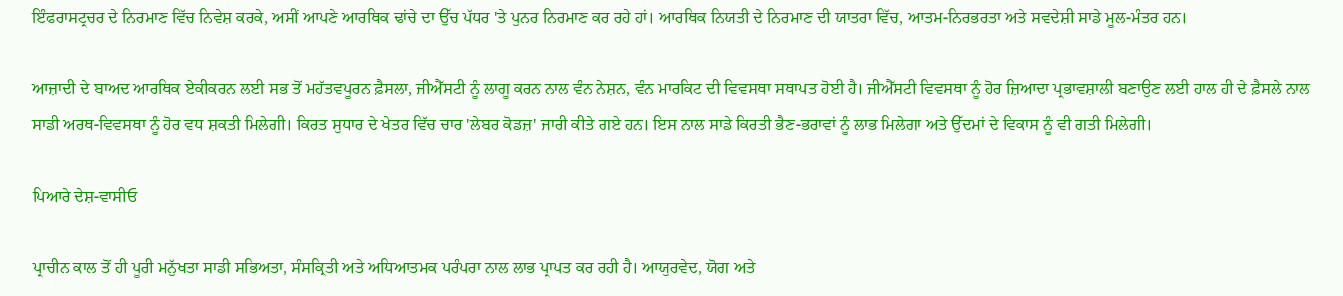ਇੰਫਰਾਸਟ੍ਰਚਰ ਦੇ ਨਿਰਮਾਣ ਵਿੱਚ ਨਿਵੇਸ਼ ਕਰਕੇ, ਅਸੀਂ ਆਪਣੇ ਆਰਥਿਕ ਢਾਂਚੇ ਦਾ ਉੱਚ ਪੱਧਰ 'ਤੇ ਪੁਨਰ ਨਿਰਮਾਣ ਕਰ ਰਹੇ ਹਾਂ। ਆਰਥਿਕ ਨਿਯਤੀ ਦੇ ਨਿਰਮਾਣ ਦੀ ਯਾਤਰਾ ਵਿੱਚ, ਆਤਮ-ਨਿਰਭਰਤਾ ਅਤੇ ਸਵਦੇਸ਼ੀ ਸਾਡੇ ਮੂਲ-ਮੰਤਰ ਹਨ।

ਆਜ਼ਾਦੀ ਦੇ ਬਾਅਦ ਆਰਥਿਕ ਏਕੀਕਰਨ ਲਈ ਸਭ ਤੋਂ ਮਹੱਤਵਪੂਰਨ ਫ਼ੈਸਲਾ, ਜੀਐੱਸਟੀ ਨੂੰ ਲਾਗੂ ਕਰਨ ਨਾਲ ਵੰਨ ਨੇਸ਼ਨ, ਵੰਨ ਮਾਰਕਿਟ ਦੀ ਵਿਵਸਥਾ ਸਥਾਪਤ ਹੋਈ ਹੈ। ਜੀਐੱਸਟੀ ਵਿਵਸਥਾ ਨੂੰ ਹੋਰ ਜ਼ਿਆਦਾ ਪ੍ਰਭਾਵਸ਼ਾਲੀ ਬਣਾਉਣ ਲਈ ਹਾਲ ਹੀ ਦੇ ਫ਼ੈਸਲੇ ਨਾਲ ਸਾਡੀ ਅਰਥ-ਵਿਵਸਥਾ ਨੂੰ ਹੋਰ ਵਧ ਸ਼ਕਤੀ ਮਿਲੇਗੀ। ਕਿਰਤ ਸੁਧਾਰ ਦੇ ਖੇਤਰ ਵਿੱਚ ਚਾਰ 'ਲੇਬਰ ਕੋਡਜ਼' ਜਾਰੀ ਕੀਤੇ ਗਏ ਹਨ। ਇਸ ਨਾਲ ਸਾਡੇ ਕਿਰਤੀ ਭੈਣ-ਭਰਾਵਾਂ ਨੂੰ ਲਾਭ ਮਿਲੇਗਾ ਅਤੇ ਉੱਦਮਾਂ ਦੇ ਵਿਕਾਸ ਨੂੰ ਵੀ ਗਤੀ ਮਿਲੇਗੀ।

ਪਿਆਰੇ ਦੇਸ਼-ਵਾਸੀਓ

ਪ੍ਰਾਚੀਨ ਕਾਲ ਤੋਂ ਹੀ ਪੂਰੀ ਮਨੁੱਖਤਾ ਸਾਡੀ ਸਭਿਅਤਾ, ਸੰਸਕ੍ਰਿਤੀ ਅਤੇ ਅਧਿਆਤਮਕ ਪਰੰਪਰਾ ਨਾਲ ਲਾਭ ਪ੍ਰਾਪਤ ਕਰ ਰਹੀ ਹੈ। ਆਯੁਰਵੇਦ, ਯੋਗ ਅਤੇ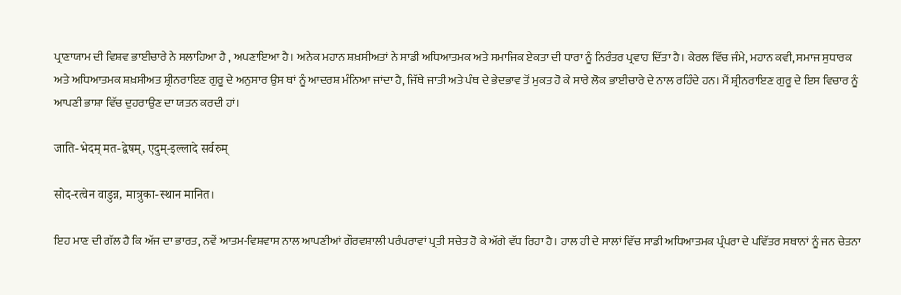ਪ੍ਰਾਣਾਯਾਮ ਦੀ ਵਿਸ਼ਵ ਭਾਈਚਾਰੇ ਨੇ ਸਲਾਹਿਆ ਹੈ , ਅਪਣਾਇਆ ਹੈ। ਅਨੇਕ ਮਹਾਨ ਸ਼ਖ਼ਸੀਅਤਾਂ ਨੇ ਸਾਡੀ ਅਧਿਆਤਮਕ ਅਤੇ ਸਮਾਜਿਕ ਏਕਤਾ ਦੀ ਧਾਰਾ ਨੂੰ ਨਿਰੰਤਰ ਪ੍ਰਵਾਹ ਦਿੱਤਾ ਹੈ। ਕੇਰਲ ਵਿੱਚ ਜੰਮੇ, ਮਹਾਨ ਕਵੀ, ਸਮਾਜ ਸੁਧਾਰਕ ਅਤੇ ਅਧਿਆਤਮਕ ਸ਼ਖ਼ਸੀਅਤ ਸ਼੍ਰੀਨਰਾਇਣ ਗੁਰੂ ਦੇ ਅਨੁਸਾਰ ਉਸ ਥਾਂ ਨੂੰ ਆਦਰਸ਼ ਮੰਨਿਆ ਜਾਂਦਾ ਹੈ, ਜਿੱਥੇ ਜਾਤੀ ਅਤੇ ਪੰਥ ਦੇ ਭੇਦਭਾਵ ਤੋਂ ਮੁਕਤ ਹੋ ਕੇ ਸਾਰੇ ਲੋਕ ਭਾਈਚਾਰੇ ਦੇ ਨਾਲ ਰਹਿੰਦੇ ਹਨ। ਮੈਂ ਸ਼੍ਰੀਨਰਾਇਣ ਗੁਰੂ ਦੇ ਇਸ ਵਿਚਾਰ ਨੂੰ ਆਪਣੀ ਭਾਸ਼ਾ ਵਿੱਚ ਦੁਹਰਾਉਣ ਦਾ ਯਤਨ ਕਰਦੀ ਹਾਂ।

जाति-भेदम् मत-द्वेषम्, एदुम्-इल्लादे सर्वरुम्

सोद-रत्वेन वाडुन्न, मात्रुका-स्थान मानित।

ਇਹ ਮਾਣ ਦੀ ਗੱਲ ਹੈ ਕਿ ਅੱਜ ਦਾ ਭਾਰਤ, ਨਵੇਂ ਆਤਮ-ਵਿਸ਼ਵਾਸ ਨਾਲ ਆਪਣੀਆਂ ਗੌਰਵਸ਼ਾਲੀ ਪਰੰਪਰਾਵਾਂ ਪ੍ਰਤੀ ਸਚੇਤ ਹੋ ਕੇ ਅੱਗੇ ਵੱਧ ਰਿਹਾ ਹੈ। ਹਾਲ ਹੀ ਦੇ ਸਾਲਾਂ ਵਿੱਚ ਸਾਡੀ ਅਧਿਆਤਮਕ ਪ੍ਰੰਪਰਾ ਦੇ ਪਵਿੱਤਰ ਸਥਾਨਾਂ ਨੂੰ ਜਨ ਚੇਤਨਾ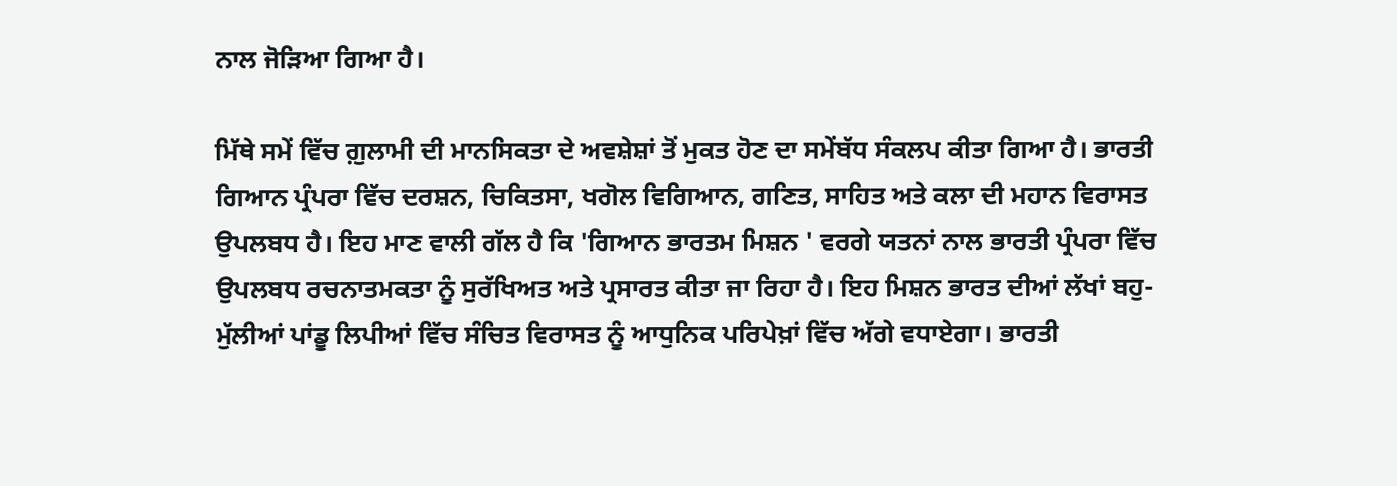ਨਾਲ ਜੋੜਿਆ ਗਿਆ ਹੈ।

ਮਿੱਥੇ ਸਮੇਂ ਵਿੱਚ ਗ਼ੁਲਾਮੀ ਦੀ ਮਾਨਸਿਕਤਾ ਦੇ ਅਵਸ਼ੇਸ਼ਾਂ ਤੋਂ ਮੁਕਤ ਹੋਣ ਦਾ ਸਮੇਂਬੱਧ ਸੰਕਲਪ ਕੀਤਾ ਗਿਆ ਹੈ। ਭਾਰਤੀ ਗਿਆਨ ਪ੍ਰੰਪਰਾ ਵਿੱਚ ਦਰਸ਼ਨ, ਚਿਕਿਤਸਾ, ਖਗੋਲ ਵਿਗਿਆਨ, ਗਣਿਤ, ਸਾਹਿਤ ਅਤੇ ਕਲਾ ਦੀ ਮਹਾਨ ਵਿਰਾਸਤ ਉਪਲਬਧ ਹੈ। ਇਹ ਮਾਣ ਵਾਲੀ ਗੱਲ ਹੈ ਕਿ 'ਗਿਆਨ ਭਾਰਤਮ ਮਿਸ਼ਨ ' ਵਰਗੇ ਯਤਨਾਂ ਨਾਲ ਭਾਰਤੀ ਪ੍ਰੰਪਰਾ ਵਿੱਚ ਉਪਲਬਧ ਰਚਨਾਤਮਕਤਾ ਨੂੰ ਸੁਰੱਖਿਅਤ ਅਤੇ ਪ੍ਰਸਾਰਤ ਕੀਤਾ ਜਾ ਰਿਹਾ ਹੈ। ਇਹ ਮਿਸ਼ਨ ਭਾਰਤ ਦੀਆਂ ਲੱਖਾਂ ਬਹੁ-ਮੁੱਲੀਆਂ ਪਾਂਡੂ ਲਿਪੀਆਂ ਵਿੱਚ ਸੰਚਿਤ ਵਿਰਾਸਤ ਨੂੰ ਆਧੁਨਿਕ ਪਰਿਪੇਖ਼ਾਂ ਵਿੱਚ ਅੱਗੇ ਵਧਾਏਗਾ। ਭਾਰਤੀ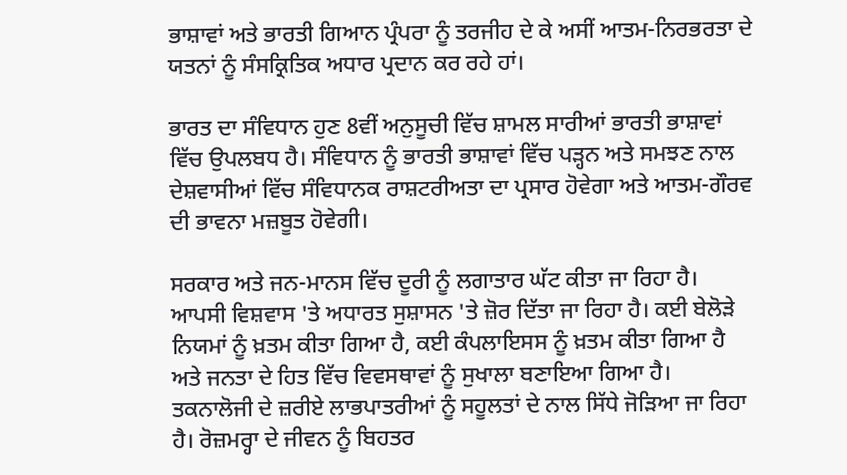ਭਾਸ਼ਾਵਾਂ ਅਤੇ ਭਾਰਤੀ ਗਿਆਨ ਪ੍ਰੰਪਰਾ ਨੂੰ ਤਰਜੀਹ ਦੇ ਕੇ ਅਸੀਂ ਆਤਮ-ਨਿਰਭਰਤਾ ਦੇ ਯਤਨਾਂ ਨੂੰ ਸੰਸਕ੍ਰਿਤਿਕ ਅਧਾਰ ਪ੍ਰਦਾਨ ਕਰ ਰਹੇ ਹਾਂ।

ਭਾਰਤ ਦਾ ਸੰਵਿਧਾਨ ਹੁਣ 8ਵੀਂ ਅਨੁਸੂਚੀ ਵਿੱਚ ਸ਼ਾਮਲ ਸਾਰੀਆਂ ਭਾਰਤੀ ਭਾਸ਼ਾਵਾਂ ਵਿੱਚ ਉਪਲਬਧ ਹੈ। ਸੰਵਿਧਾਨ ਨੂੰ ਭਾਰਤੀ ਭਾਸ਼ਾਵਾਂ ਵਿੱਚ ਪੜ੍ਹਨ ਅਤੇ ਸਮਝਣ ਨਾਲ ਦੇਸ਼ਵਾਸੀਆਂ ਵਿੱਚ ਸੰਵਿਧਾਨਕ ਰਾਸ਼ਟਰੀਅਤਾ ਦਾ ਪ੍ਰਸਾਰ ਹੋਵੇਗਾ ਅਤੇ ਆਤਮ-ਗੌਰਵ ਦੀ ਭਾਵਨਾ ਮਜ਼ਬੂਤ ਹੋਵੇਗੀ।

ਸਰਕਾਰ ਅਤੇ ਜਨ-ਮਾਨਸ ਵਿੱਚ ਦੂਰੀ ਨੂੰ ਲਗਾਤਾਰ ਘੱਟ ਕੀਤਾ ਜਾ ਰਿਹਾ ਹੈ। ਆਪਸੀ ਵਿਸ਼ਵਾਸ 'ਤੇ ਅਧਾਰਤ ਸੁਸ਼ਾਸਨ 'ਤੇ ਜ਼ੋਰ ਦਿੱਤਾ ਜਾ ਰਿਹਾ ਹੈ। ਕਈ ਬੇਲੋੜੇ ਨਿਯਮਾਂ ਨੂੰ ਖ਼ਤਮ ਕੀਤਾ ਗਿਆ ਹੈ, ਕਈ ਕੰਪਲਾਇਸਸ ਨੂੰ ਖ਼ਤਮ ਕੀਤਾ ਗਿਆ ਹੈ ਅਤੇ ਜਨਤਾ ਦੇ ਹਿਤ ਵਿੱਚ ਵਿਵਸਥਾਵਾਂ ਨੂੰ ਸੁਖਾਲਾ ਬਣਾਇਆ ਗਿਆ ਹੈ। ਤਕਨਾਲੋਜੀ ਦੇ ਜ਼ਰੀਏ ਲਾਭਪਾਤਰੀਆਂ ਨੂੰ ਸਹੂਲਤਾਂ ਦੇ ਨਾਲ ਸਿੱਧੇ ਜੋੜਿਆ ਜਾ ਰਿਹਾ ਹੈ। ਰੋਜ਼ਮਰ੍ਹਾ ਦੇ ਜੀਵਨ ਨੂੰ ਬਿਹਤਰ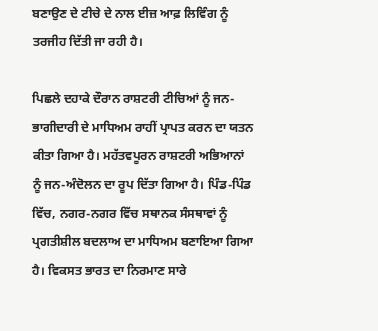ਬਣਾਉਣ ਦੇ ਟੀਚੇ ਦੇ ਨਾਲ ਈਜ਼ ਆਫ਼ ਲਿਵਿੰਗ ਨੂੰ ਤਰਜੀਹ ਦਿੱਤੀ ਜਾ ਰਹੀ ਹੈ।

ਪਿਛਲੇ ਦਹਾਕੇ ਦੌਰਾਨ ਰਾਸ਼ਟਰੀ ਟੀਚਿਆਂ ਨੂੰ ਜਨ-ਭਾਗੀਦਾਰੀ ਦੇ ਮਾਧਿਅਮ ਰਾਹੀਂ ਪ੍ਰਾਪਤ ਕਰਨ ਦਾ ਯਤਨ ਕੀਤਾ ਗਿਆ ਹੈ। ਮਹੱਤਵਪੂਰਨ ਰਾਸ਼ਟਰੀ ਅਭਿਆਨਾਂ ਨੂੰ ਜਨ-ਅੰਦੋਲਨ ਦਾ ਰੂਪ ਦਿੱਤਾ ਗਿਆ ਹੈ। ਪਿੰਡ-ਪਿੰਡ ਵਿੱਚ, ਨਗਰ-ਨਗਰ ਵਿੱਚ ਸਥਾਨਕ ਸੰਸਥਾਵਾਂ ਨੂੰ ਪ੍ਰਗਤੀਸ਼ੀਲ ਬਦਲਾਅ ਦਾ ਮਾਧਿਅਮ ਬਣਾਇਆ ਗਿਆ ਹੈ। ਵਿਕਸਤ ਭਾਰਤ ਦਾ ਨਿਰਮਾਣ ਸਾਰੇ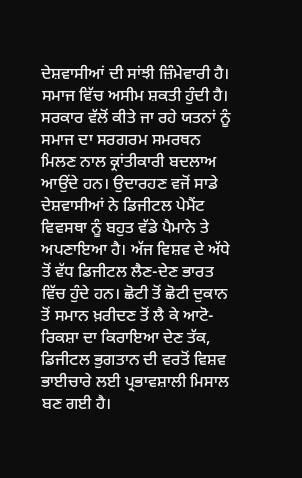ਦੇਸ਼ਵਾਸੀਆਂ ਦੀ ਸਾਂਝੀ ਜ਼ਿੰਮੇਵਾਰੀ ਹੈ। ਸਮਾਜ ਵਿੱਚ ਅਸੀਮ ਸ਼ਕਤੀ ਹੁੰਦੀ ਹੈ। ਸਰਕਾਰ ਵੱਲੋਂ ਕੀਤੇ ਜਾ ਰਹੇ ਯਤਨਾਂ ਨੂੰ ਸਮਾਜ ਦਾ ਸਰਗਰਮ ਸਮਰਥਨ ਮਿਲਣ ਨਾਲ ਕ੍ਰਾਂਤੀਕਾਰੀ ਬਦਲਾਅ ਆਉਂਦੇ ਹਨ। ਉਦਾਰਹਣ ਵਜੋਂ ਸਾਡੇ ਦੇਸ਼ਵਾਸੀਆਂ ਨੇ ਡਿਜੀਟਲ ਪੇਮੈਂਟ ਵਿਵਸਥਾ ਨੂੰ ਬਹੁਤ ਵੱਡੇ ਪੈਮਾਨੇ ਤੇ ਅਪਣਾਇਆ ਹੈ। ਅੱਜ ਵਿਸ਼ਵ ਦੇ ਅੱਧੇ ਤੋਂ ਵੱਧ ਡਿਜੀਟਲ ਲੈਣ-ਦੇਣ ਭਾਰਤ ਵਿੱਚ ਹੁੰਦੇ ਹਨ। ਛੋਟੀ ਤੋਂ ਛੋਟੀ ਦੁਕਾਨ ਤੋਂ ਸਮਾਨ ਖ਼ਰੀਦਣ ਤੋਂ ਲੈ ਕੇ ਆਟੋ-ਰਿਕਸ਼ਾ ਦਾ ਕਿਰਾਇਆ ਦੇਣ ਤੱਕ, ਡਿਜੀਟਲ ਭੁਗਤਾਨ ਦੀ ਵਰਤੋਂ ਵਿਸ਼ਵ ਭਾਈਚਾਰੇ ਲਈ ਪ੍ਰਭਾਵਸ਼ਾਲੀ ਮਿਸਾਲ ਬਣ ਗਈ ਹੈ।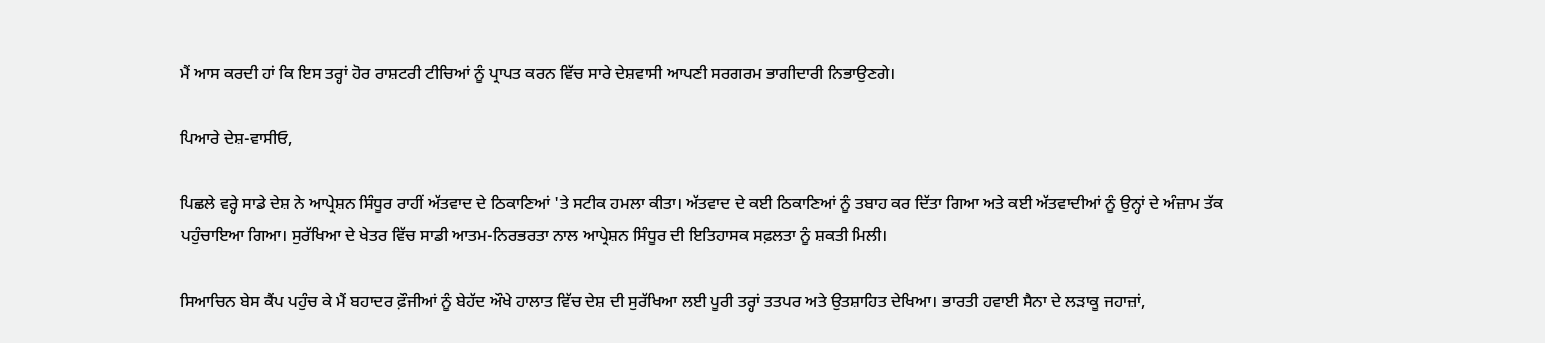ਮੈਂ ਆਸ ਕਰਦੀ ਹਾਂ ਕਿ ਇਸ ਤਰ੍ਹਾਂ ਹੋਰ ਰਾਸ਼ਟਰੀ ਟੀਚਿਆਂ ਨੂੰ ਪ੍ਰਾਪਤ ਕਰਨ ਵਿੱਚ ਸਾਰੇ ਦੇਸ਼ਵਾਸੀ ਆਪਣੀ ਸਰਗਰਮ ਭਾਗੀਦਾਰੀ ਨਿਭਾਉਣਗੇ।

ਪਿਆਰੇ ਦੇਸ਼-ਵਾਸੀਓ,

ਪਿਛਲੇ ਵਰ੍ਹੇ ਸਾਡੇ ਦੇਸ਼ ਨੇ ਆਪ੍ਰੇਸ਼ਨ ਸਿੰਧੂਰ ਰਾਹੀਂ ਅੱਤਵਾਦ ਦੇ ਠਿਕਾਣਿਆਂ 'ਤੇ ਸਟੀਕ ਹਮਲਾ ਕੀਤਾ। ਅੱਤਵਾਦ ਦੇ ਕਈ ਠਿਕਾਣਿਆਂ ਨੂੰ ਤਬਾਹ ਕਰ ਦਿੱਤਾ ਗਿਆ ਅਤੇ ਕਈ ਅੱਤਵਾਦੀਆਂ ਨੂੰ ਉਨ੍ਹਾਂ ਦੇ ਅੰਜ਼ਾਮ ਤੱਕ ਪਹੁੰਚਾਇਆ ਗਿਆ। ਸੁਰੱਖਿਆ ਦੇ ਖੇਤਰ ਵਿੱਚ ਸਾਡੀ ਆਤਮ-ਨਿਰਭਰਤਾ ਨਾਲ ਆਪ੍ਰੇਸ਼ਨ ਸਿੰਧੂਰ ਦੀ ਇਤਿਹਾਸਕ ਸਫ਼ਲਤਾ ਨੂੰ ਸ਼ਕਤੀ ਮਿਲੀ।

ਸਿਆਚਿਨ ਬੇਸ ਕੈਂਪ ਪਹੁੰਚ ਕੇ ਮੈਂ ਬਹਾਦਰ ਫ਼ੌਜੀਆਂ ਨੂੰ ਬੇਹੱਦ ਔਖੇ ਹਾਲਾਤ ਵਿੱਚ ਦੇਸ਼ ਦੀ ਸੁਰੱਖਿਆ ਲਈ ਪੂਰੀ ਤਰ੍ਹਾਂ ਤਤਪਰ ਅਤੇ ਉਤਸ਼ਾਹਿਤ ਦੇਖਿਆ। ਭਾਰਤੀ ਹਵਾਈ ਸੈਨਾ ਦੇ ਲੜਾਕੂ ਜਹਾਜ਼ਾਂ,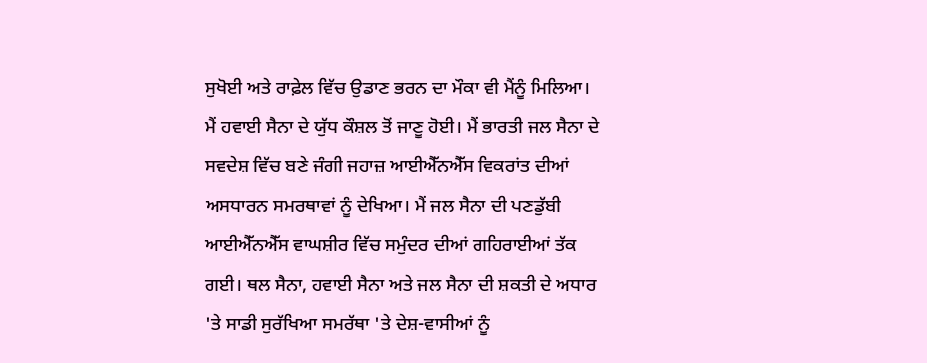ਸੁਖੋਈ ਅਤੇ ਰਾਫ਼ੇਲ ਵਿੱਚ ਉਡਾਣ ਭਰਨ ਦਾ ਮੌਕਾ ਵੀ ਮੈਂਨੂੰ ਮਿਲਿਆ। ਮੈਂ ਹਵਾਈ ਸੈਨਾ ਦੇ ਯੁੱਧ ਕੌਸ਼ਲ ਤੋਂ ਜਾਣੂ ਹੋਈ। ਮੈਂ ਭਾਰਤੀ ਜਲ ਸੈਨਾ ਦੇ ਸਵਦੇਸ਼ ਵਿੱਚ ਬਣੇ ਜੰਗੀ ਜਹਾਜ਼ ਆਈਐੱਨਐੱਸ ਵਿਕਰਾਂਤ ਦੀਆਂ ਅਸਧਾਰਨ ਸਮਰਥਾਵਾਂ ਨੂੰ ਦੇਖਿਆ। ਮੈਂ ਜਲ ਸੈਨਾ ਦੀ ਪਣਡੁੱਬੀ ਆਈਐੱਨਐੱਸ ਵਾਘਸ਼ੀਰ ਵਿੱਚ ਸਮੁੰਦਰ ਦੀਆਂ ਗਹਿਰਾਈਆਂ ਤੱਕ ਗਈ। ਥਲ ਸੈਨਾ, ਹਵਾਈ ਸੈਨਾ ਅਤੇ ਜਲ ਸੈਨਾ ਦੀ ਸ਼ਕਤੀ ਦੇ ਅਧਾਰ 'ਤੇ ਸਾਡੀ ਸੁਰੱਖਿਆ ਸਮਰੱਥਾ 'ਤੇ ਦੇਸ਼-ਵਾਸੀਆਂ ਨੂੰ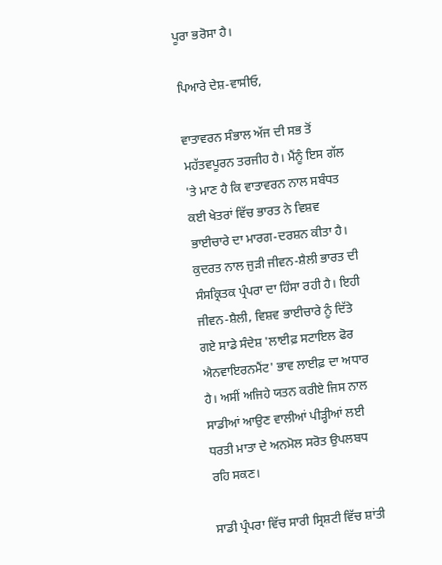ਪੂਰਾ ਭਰੋਸਾ ਹੈ।

ਪਿਆਰੇ ਦੇਸ਼-ਵਾਸੀਓ,

ਵਾਤਾਵਰਨ ਸੰਭਾਲ ਅੱਜ ਦੀ ਸਭ ਤੋਂ ਮਹੱਤਵਪੂਰਨ ਤਰਜੀਹ ਹੈ। ਮੈਂਨੂੰ ਇਸ ਗੱਲ 'ਤੇ ਮਾਣ ਹੈ ਕਿ ਵਾਤਾਵਰਨ ਨਾਲ ਸਬੰਧਤ ਕਈ ਖੇਤਰਾਂ ਵਿੱਚ ਭਾਰਤ ਨੇ ਵਿਸ਼ਵ ਭਾਈਚਾਰੇ ਦਾ ਮਾਰਗ-ਦਰਸ਼ਨ ਕੀਤਾ ਹੈ। ਕੁਦਰਤ ਨਾਲ ਜੁੜੀ ਜੀਵਨ-ਸ਼ੈਲੀ ਭਾਰਤ ਦੀ ਸੰਸਕ੍ਰਿਤਕ ਪ੍ਰੰਪਰਾ ਦਾ ਹਿੰਸਾ ਰਹੀ ਹੈ। ਇਹੀ ਜੀਵਨ-ਸ਼ੈਲੀ, ਵਿਸ਼ਵ ਭਾਈਚਾਰੇ ਨੂੰ ਦਿੱਤੇ ਗਏ ਸਾਡੇ ਸੰਦੇਸ਼ 'ਲਾਈਫ਼ ਸਟਾਇਲ ਫੋਰ ਐਨਵਾਇਰਨਮੈਂਟ' ਭਾਵ ਲਾਈਫ਼ ਦਾ ਅਧਾਰ ਹੈ। ਅਸੀਂ ਅਜਿਹੇ ਯਤਨ ਕਰੀਏ ਜਿਸ ਨਾਲ ਸਾਡੀਆਂ ਆਉਣ ਵਾਲੀਆਂ ਪੀੜ੍ਹੀਆਂ ਲਈ ਧਰਤੀ ਮਾਤਾ ਦੇ ਅਨਮੋਲ ਸਰੋਤ ਉਪਲਬਧ ਰਹਿ ਸਕਣ।

ਸਾਡੀ ਪ੍ਰੰਪਰਾ ਵਿੱਚ ਸਾਰੀ ਸ੍ਰਿਸ਼ਟੀ ਵਿੱਚ ਸ਼ਾਂਤੀ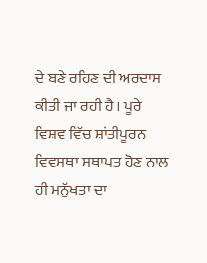ਦੇ ਬਣੇ ਰਹਿਣ ਦੀ ਅਰਦਾਸ ਕੀਤੀ ਜਾ ਰਹੀ ਹੈ। ਪੂਰੇ ਵਿਸ਼ਵ ਵਿੱਚ ਸ਼ਾਂਤੀਪੂਰਨ ਵਿਵਸਥਾ ਸਥਾਪਤ ਹੋਣ ਨਾਲ ਹੀ ਮਨੁੱਖਤਾ ਦਾ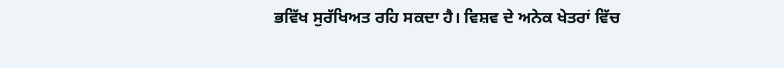ਭਵਿੱਖ ਸੁਰੱਖਿਅਤ ਰਹਿ ਸਕਦਾ ਹੈ। ਵਿਸ਼ਵ ਦੇ ਅਨੇਕ ਖੇਤਰਾਂ ਵਿੱਚ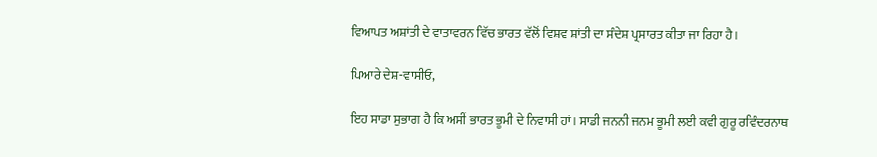ਵਿਆਪਤ ਅਸ਼ਾਂਤੀ ਦੇ ਵਾਤਾਵਰਨ ਵਿੱਚ ਭਾਰਤ ਵੱਲੋਂ ਵਿਸ਼ਵ ਸ਼ਾਂਤੀ ਦਾ ਸੰਦੇਸ਼ ਪ੍ਰਸਾਰਤ ਕੀਤਾ ਜਾ ਰਿਹਾ ਹੈ।

ਪਿਆਰੇ ਦੇਸ਼-ਵਾਸੀਓ,

ਇਹ ਸਾਡਾ ਸੁਭਾਗ ਹੈ ਕਿ ਅਸੀਂ ਭਾਰਤ ਭੂਮੀ ਦੇ ਨਿਵਾਸੀ ਹਾਂ। ਸਾਡੀ ਜਨਨੀ ਜਨਮ ਭੂਮੀ ਲਈ ਕਵੀ ਗੁਰੂ ਰਵਿੰਦਰਨਾਥ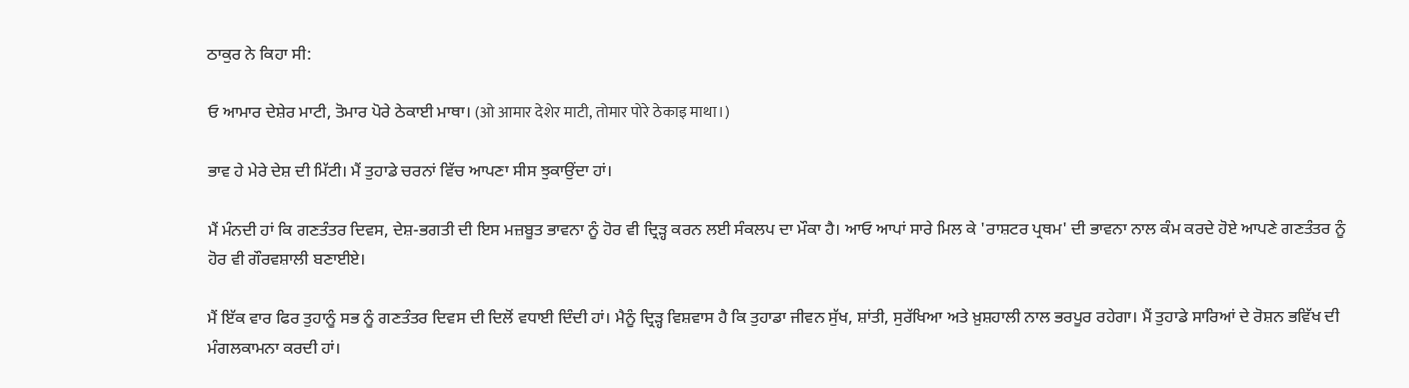ਠਾਕੁਰ ਨੇ ਕਿਹਾ ਸੀ:

ਓ ਆਮਾਰ ਦੇਸ਼ੇਰ ਮਾਟੀ, ਤੋਮਾਰ ਪੋਰੇ ਠੇਕਾਈ ਮਾਥਾ। (ओ आमार देशेर माटी, तोमार पोरे ठेकाइ माथा।)

ਭਾਵ ਹੇ ਮੇਰੇ ਦੇਸ਼ ਦੀ ਮਿੱਟੀ। ਮੈਂ ਤੁਹਾਡੇ ਚਰਨਾਂ ਵਿੱਚ ਆਪਣਾ ਸੀਸ ਝੁਕਾਉਂਦਾ ਹਾਂ।

ਮੈਂ ਮੰਨਦੀ ਹਾਂ ਕਿ ਗਣਤੰਤਰ ਦਿਵਸ, ਦੇਸ਼-ਭਗਤੀ ਦੀ ਇਸ ਮਜ਼ਬੂਤ ਭਾਵਨਾ ਨੂੰ ਹੋਰ ਵੀ ਦ੍ਰਿੜ੍ਹ ਕਰਨ ਲਈ ਸੰਕਲਪ ਦਾ ਮੌਕਾ ਹੈ। ਆਓ ਆਪਾਂ ਸਾਰੇ ਮਿਲ ਕੇ 'ਰਾਸ਼ਟਰ ਪ੍ਰਥਮ' ਦੀ ਭਾਵਨਾ ਨਾਲ ਕੰਮ ਕਰਦੇ ਹੋਏ ਆਪਣੇ ਗਣਤੰਤਰ ਨੂੰ ਹੋਰ ਵੀ ਗੌਰਵਸ਼ਾਲੀ ਬਣਾਈਏ।

ਮੈਂ ਇੱਕ ਵਾਰ ਫਿਰ ਤੁਹਾਨੂੰ ਸਭ ਨੂੰ ਗਣਤੰਤਰ ਦਿਵਸ ਦੀ ਦਿਲੋਂ ਵਧਾਈ ਦਿੰਦੀ ਹਾਂ। ਮੈਨੂੰ ਦ੍ਰਿੜ੍ਹ ਵਿਸ਼ਵਾਸ ਹੈ ਕਿ ਤੁਹਾਡਾ ਜੀਵਨ ਸੁੱਖ, ਸ਼ਾਂਤੀ, ਸੁਰੱਖਿਆ ਅਤੇ ਖ਼ੁਸ਼ਹਾਲੀ ਨਾਲ ਭਰਪੂਰ ਰਹੇਗਾ। ਮੈਂ ਤੁਹਾਡੇ ਸਾਰਿਆਂ ਦੇ ਰੋਸ਼ਨ ਭਵਿੱਖ ਦੀ ਮੰਗਲਕਾਮਨਾ ਕਰਦੀ ਹਾਂ।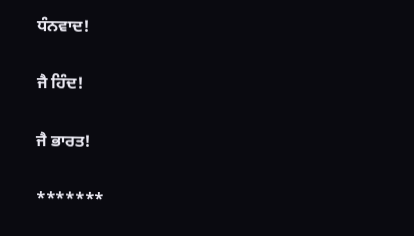ਧੰਨਵਾਦ!

ਜੈ ਹਿੰਦ!

ਜੈ ਭਾਰਤ!

*******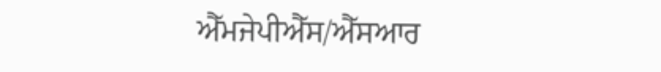ਐੱਮਜੇਪੀਐੱਸ/ਐੱਸਆਰ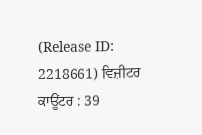(Release ID: 2218661) ਵਿਜ਼ੀਟਰ ਕਾਊਂਟਰ : 39